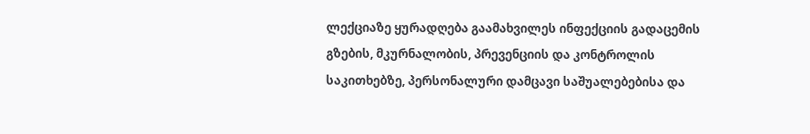ლექციაზე ყურადღება გაამახვილეს ინფექციის გადაცემის გზების, მკურნალობის, პრევენციის და კონტროლის საკითხებზე, პერსონალური დამცავი საშუალებებისა და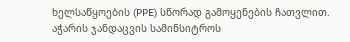ხელსაწყოების (PPE) სწორად გამოყენების ჩათვლით.
აჭარის ჯანდაცვის სამინსიტროს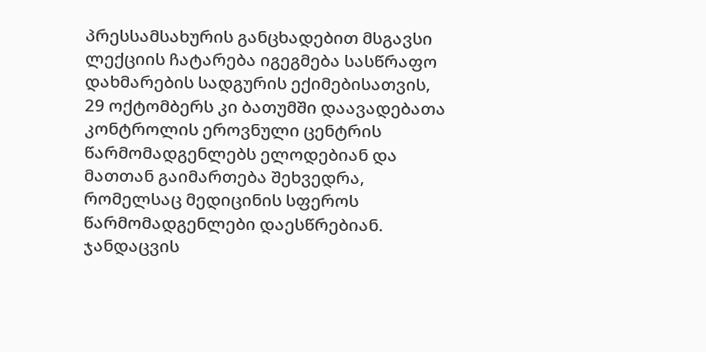პრესსამსახურის განცხადებით მსგავსი ლექციის ჩატარება იგეგმება სასწრაფო დახმარების სადგურის ექიმებისათვის, 29 ოქტომბერს კი ბათუმში დაავადებათა კონტროლის ეროვნული ცენტრის წარმომადგენლებს ელოდებიან და მათთან გაიმართება შეხვედრა, რომელსაც მედიცინის სფეროს წარმომადგენლები დაესწრებიან.
ჯანდაცვის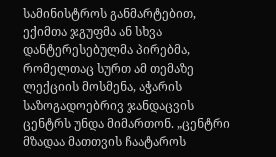სამინისტროს განმარტებით, ექიმთა ჯგუფმა ან სხვა დანტერესებულმა პირებმა, რომელთაც სურთ ამ თემაზე ლექციის მოსმენა, აჭარის საზოგადოებრივ ჯანდაცვის ცენტრს უნდა მიმართონ. „ცენტრი მზადაა მათთვის ჩაატაროს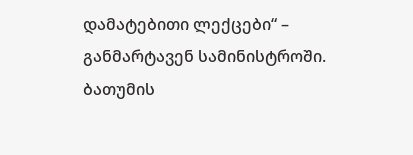დამატებითი ლექცები“ – განმარტავენ სამინისტროში.
ბათუმის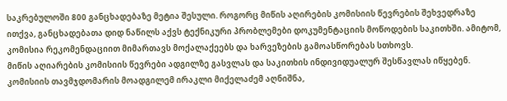საკრებულოში 800 განცხადებაზე მეტია შესული. როგორც მიწის აღირების კომისიის წევრების შეხვედრაზე ითქვა, განცხადებათა დიდ ნაწილს აქვს ტექნიკური პრობლემები დოკუმენტაციის მოწოდების საკითხში. ამიტომ, კომისია რეკომენდაციით მიმართავს მოქალაქეებს და ხარვეზების გამოასწორებას სთხოვს.
მიწის აღიარების კომისიის წევრები ადგილზე გასვლას და საკითხის ინდივიდუალურ შესწავლას იწყებენ.
კომისიის თავმჯდომარის მოადგილემ ირაკლი მიქელაძემ აღნიშნა,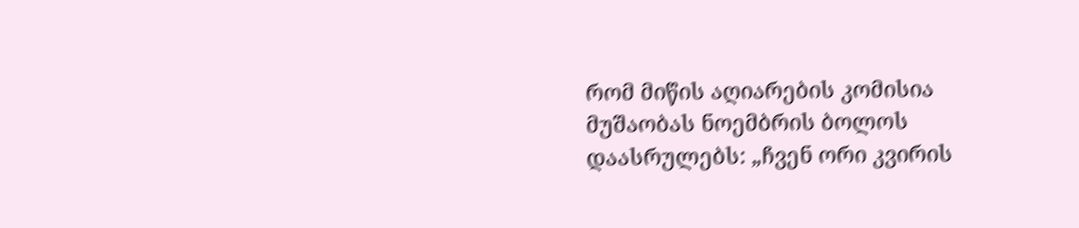რომ მიწის აღიარების კომისია მუშაობას ნოემბრის ბოლოს დაასრულებს: „ჩვენ ორი კვირის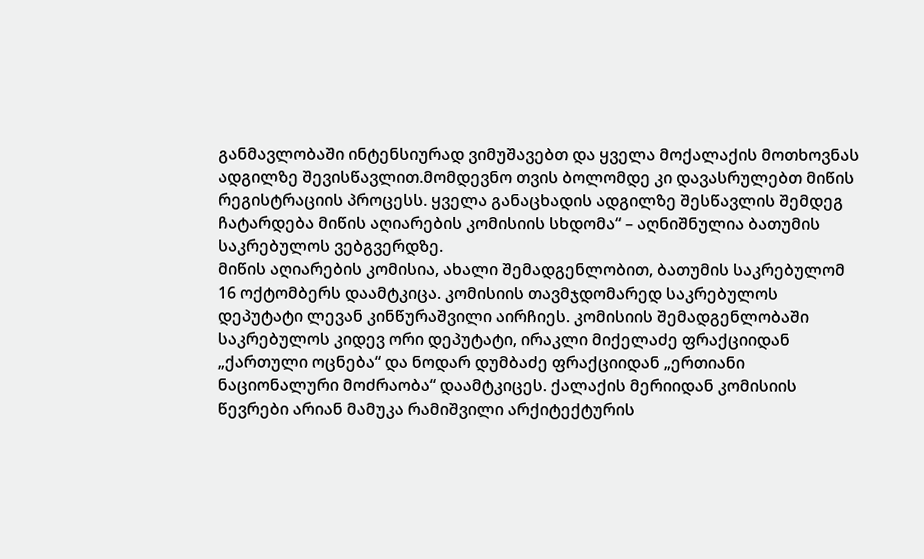განმავლობაში ინტენსიურად ვიმუშავებთ და ყველა მოქალაქის მოთხოვნას ადგილზე შევისწავლით.მომდევნო თვის ბოლომდე კი დავასრულებთ მიწის რეგისტრაციის პროცესს. ყველა განაცხადის ადგილზე შესწავლის შემდეგ ჩატარდება მიწის აღიარების კომისიის სხდომა“ – აღნიშნულია ბათუმის საკრებულოს ვებგვერდზე.
მიწის აღიარების კომისია, ახალი შემადგენლობით, ბათუმის საკრებულომ 16 ოქტომბერს დაამტკიცა. კომისიის თავმჯდომარედ საკრებულოს დეპუტატი ლევან კინწურაშვილი აირჩიეს. კომისიის შემადგენლობაში საკრებულოს კიდევ ორი დეპუტატი, ირაკლი მიქელაძე ფრაქციიდან „ქართული ოცნება“ და ნოდარ დუმბაძე ფრაქციიდან „ერთიანი ნაციონალური მოძრაობა“ დაამტკიცეს. ქალაქის მერიიდან კომისიის წევრები არიან მამუკა რამიშვილი არქიტექტურის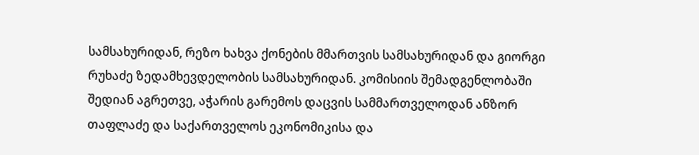სამსახურიდან, რეზო ხახვა ქონების მმართვის სამსახურიდან და გიორგი რუხაძე ზედამხევდელობის სამსახურიდან. კომისიის შემადგენლობაში შედიან აგრეთვე, აჭარის გარემოს დაცვის სამმართველოდან ანზორ თაფლაძე და საქართველოს ეკონომიკისა და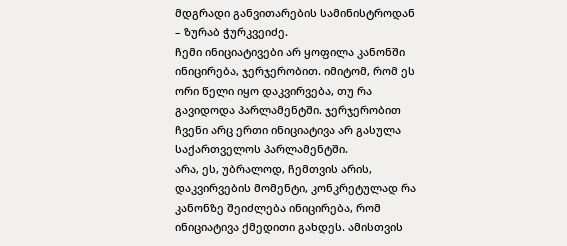მდგრადი განვითარების სამინისტროდან – ზურაბ ჭურკვეიძე.
ჩემი ინიციატივები არ ყოფილა კანონში ინიცირება, ჯერჯერობით. იმიტომ, რომ ეს ორი წელი იყო დაკვირვება, თუ რა გავიდოდა პარლამენტში. ჯერჯერობით ჩვენი არც ერთი ინიციატივა არ გასულა საქართველოს პარლამენტში.
არა, ეს, უბრალოდ, ჩემთვის არის, დაკვირვების მომენტი, კონკრეტულად რა კანონზე შეიძლება ინიცირება, რომ ინიციატივა ქმედითი გახდეს. ამისთვის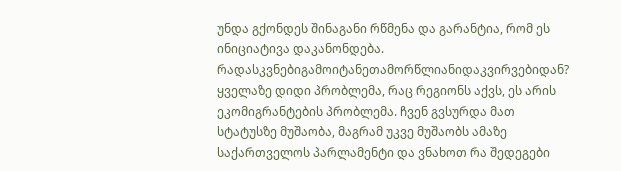უნდა გქონდეს შინაგანი რწმენა და გარანტია, რომ ეს ინიციატივა დაკანონდება.
რადასკვნებიგამოიტანეთამორწლიანიდაკვირვებიდან?
ყველაზე დიდი პრობლემა, რაც რეგიონს აქვს, ეს არის ეკომიგრანტების პრობლემა. ჩვენ გვსურდა მათ სტატუსზე მუშაობა, მაგრამ უკვე მუშაობს ამაზე საქართველოს პარლამენტი და ვნახოთ რა შედეგები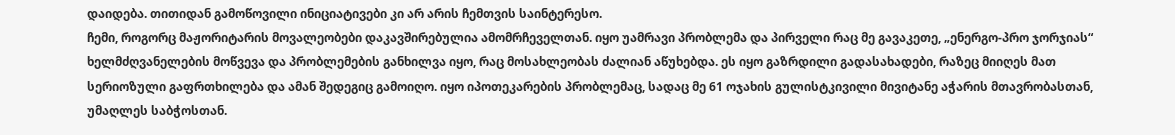დაიდება. თითიდან გამოწოვილი ინიციატივები კი არ არის ჩემთვის საინტერესო.
ჩემი, როგორც მაჟორიტარის მოვალეობები დაკავშირებულია ამომრჩეველთან. იყო უამრავი პრობლემა და პირველი რაც მე გავაკეთე, „ენერგო-პრო ჯორჯიას“ ხელმძღვანელების მოწვევა და პრობლემების განხილვა იყო, რაც მოსახლეობას ძალიან აწუხებდა. ეს იყო გაზრდილი გადასახადები, რაზეც მიიღეს მათ სერიოზული გაფრთხილება და ამან შედეგიც გამოიღო. იყო იპოთეკარების პრობლემაც, სადაც მე 61 ოჯახის გულისტკივილი მივიტანე აჭარის მთავრობასთან, უმაღლეს საბჭოსთან.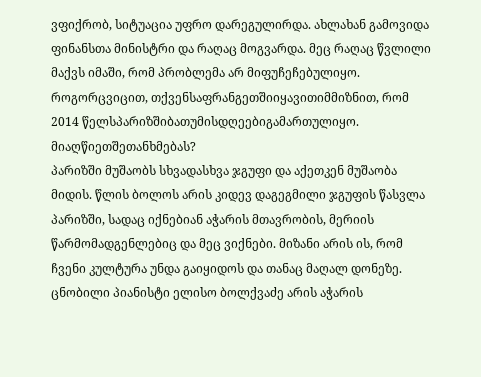ვფიქრობ, სიტუაცია უფრო დარეგულირდა. ახლახან გამოვიდა ფინანსთა მინისტრი და რაღაც მოგვარდა. მეც რაღაც წვლილი მაქვს იმაში, რომ პრობლემა არ მიფუჩეჩებულიყო.
როგორცვიცით, თქვენსაფრანგეთშიიყავითიმმიზნით, რომ 2014 წელსპარიზშიბათუმისდღეებიგამართულიყო. მიაღწიეთშეთანხმებას?
პარიზში მუშაობს სხვადასხვა ჯგუფი და აქეთკენ მუშაობა მიდის. წლის ბოლოს არის კიდევ დაგეგმილი ჯგუფის წასვლა პარიზში, სადაც იქნებიან აჭარის მთავრობის, მერიის წარმომადგენლებიც და მეც ვიქნები. მიზანი არის ის, რომ ჩვენი კულტურა უნდა გაიყიდოს და თანაც მაღალ დონეზე. ცნობილი პიანისტი ელისო ბოლქვაძე არის აჭარის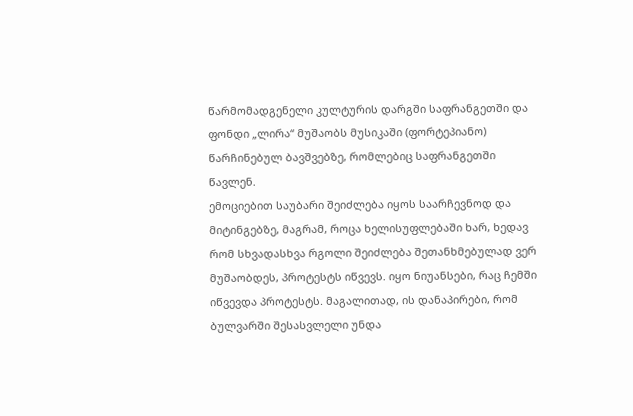წარმომადგენელი კულტურის დარგში საფრანგეთში და ფონდი „ლირა“ მუშაობს მუსიკაში (ფორტეპიანო) წარჩინებულ ბავშვებზე, რომლებიც საფრანგეთში წავლენ.
ემოციებით საუბარი შეიძლება იყოს საარჩევნოდ და მიტინგებზე, მაგრამ, როცა ხელისუფლებაში ხარ, ხედავ რომ სხვადასხვა რგოლი შეიძლება შეთანხმებულად ვერ მუშაობდეს, პროტესტს იწვევს. იყო ნიუანსები, რაც ჩემში იწვევდა პროტესტს. მაგალითად, ის დანაპირები, რომ ბულვარში შესასვლელი უნდა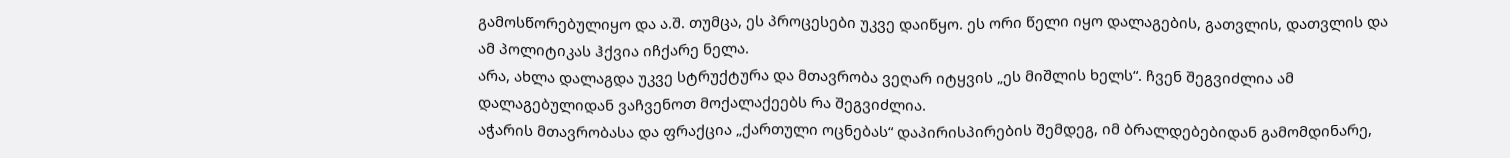გამოსწორებულიყო და ა.შ. თუმცა, ეს პროცესები უკვე დაიწყო. ეს ორი წელი იყო დალაგების, გათვლის, დათვლის და ამ პოლიტიკას ჰქვია იჩქარე ნელა.
არა, ახლა დალაგდა უკვე სტრუქტურა და მთავრობა ვეღარ იტყვის „ეს მიშლის ხელს“. ჩვენ შეგვიძლია ამ დალაგებულიდან ვაჩვენოთ მოქალაქეებს რა შეგვიძლია.
აჭარის მთავრობასა და ფრაქცია „ქართული ოცნებას“ დაპირისპირების შემდეგ, იმ ბრალდებებიდან გამომდინარე,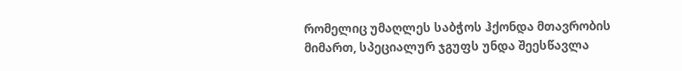რომელიც უმაღლეს საბჭოს ჰქონდა მთავრობის მიმართ, სპეციალურ ჯგუფს უნდა შეესწავლა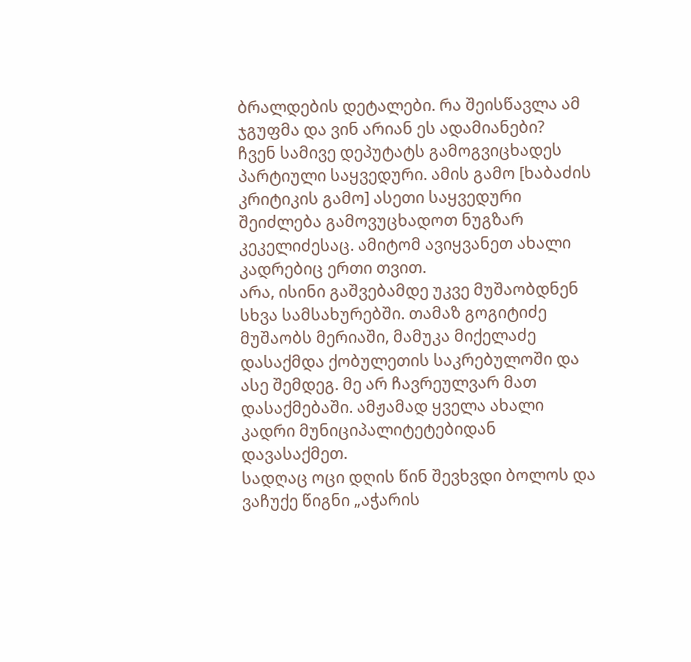ბრალდების დეტალები. რა შეისწავლა ამ ჯგუფმა და ვინ არიან ეს ადამიანები?
ჩვენ სამივე დეპუტატს გამოგვიცხადეს პარტიული საყვედური. ამის გამო [ხაბაძის კრიტიკის გამო] ასეთი საყვედური შეიძლება გამოვუცხადოთ ნუგზარ კეკელიძესაც. ამიტომ ავიყვანეთ ახალი კადრებიც ერთი თვით.
არა, ისინი გაშვებამდე უკვე მუშაობდნენ სხვა სამსახურებში. თამაზ გოგიტიძე მუშაობს მერიაში, მამუკა მიქელაძე დასაქმდა ქობულეთის საკრებულოში და ასე შემდეგ. მე არ ჩავრეულვარ მათ დასაქმებაში. ამჟამად ყველა ახალი კადრი მუნიციპალიტეტებიდან დავასაქმეთ.
სადღაც ოცი დღის წინ შევხვდი ბოლოს და ვაჩუქე წიგნი „აჭარის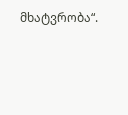მხატვრობა“.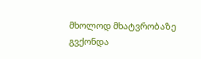მხოლოდ მხატვრობაზე გვქონდა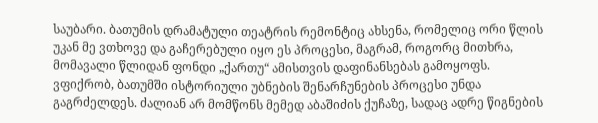საუბარი. ბათუმის დრამატული თეატრის რემონტიც ახსენა, რომელიც ორი წლის უკან მე ვთხოვე და გაჩერებული იყო ეს პროცესი, მაგრამ, როგორც მითხრა, მომავალი წლიდან ფონდი „ქართუ“ ამისთვის დაფინანსებას გამოყოფს.
ვფიქრობ, ბათუმში ისტორიული უბნების შენარჩუნების პროცესი უნდა გაგრძელდეს. ძალიან არ მომწონს მემედ აბაშიძის ქუჩაზე, სადაც ადრე წიგნების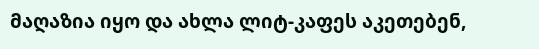მაღაზია იყო და ახლა ლიტ-კაფეს აკეთებენ,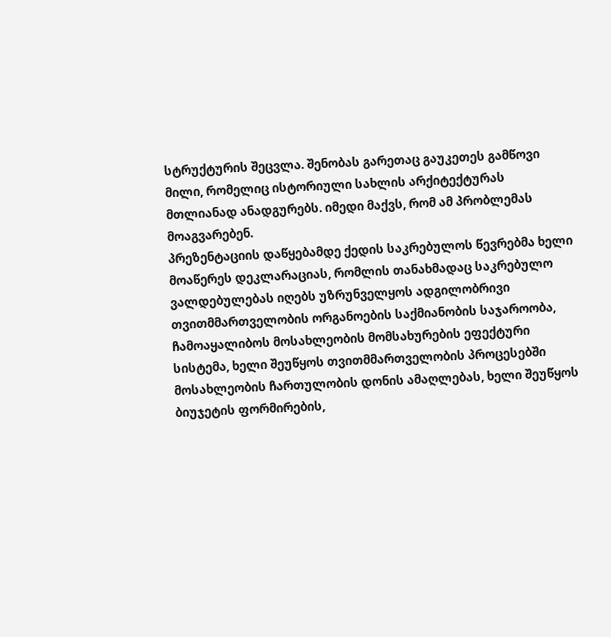სტრუქტურის შეცვლა. შენობას გარეთაც გაუკეთეს გამწოვი მილი, რომელიც ისტორიული სახლის არქიტექტურას მთლიანად ანადგურებს. იმედი მაქვს, რომ ამ პრობლემას მოაგვარებენ.
პრეზენტაციის დაწყებამდე ქედის საკრებულოს წევრებმა ხელი მოაწერეს დეკლარაციას, რომლის თანახმადაც საკრებულო ვალდებულებას იღებს უზრუნველყოს ადგილობრივი თვითმმართველობის ორგანოების საქმიანობის საჯაროობა, ჩამოაყალიბოს მოსახლეობის მომსახურების ეფექტური სისტემა, ხელი შეუწყოს თვითმმართველობის პროცესებში მოსახლეობის ჩართულობის დონის ამაღლებას, ხელი შეუწყოს ბიუჯეტის ფორმირების,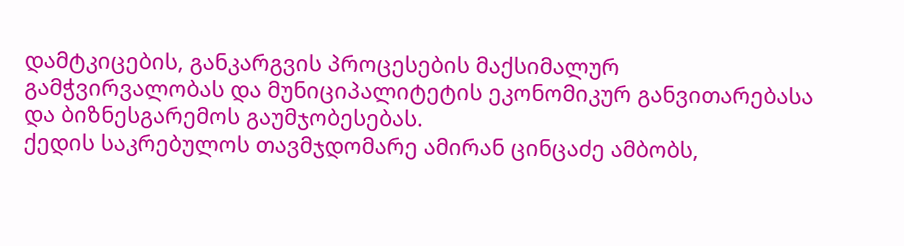დამტკიცების, განკარგვის პროცესების მაქსიმალურ გამჭვირვალობას და მუნიციპალიტეტის ეკონომიკურ განვითარებასა და ბიზნესგარემოს გაუმჯობესებას.
ქედის საკრებულოს თავმჯდომარე ამირან ცინცაძე ამბობს,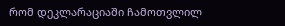რომ დეკლარაციაში ჩამოთვლილ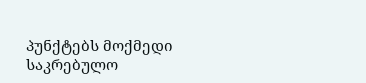პუნქტებს მოქმედი საკრებულო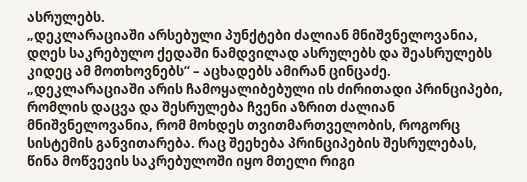ასრულებს.
„დეკლარაციაში არსებული პუნქტები ძალიან მნიშვნელოვანია, დღეს საკრებულო ქედაში ნამდვილად ასრულებს და შეასრულებს კიდეც ამ მოთხოვნებს“ – აცხადებს ამირან ცინცაძე.
„დეკლარაციაში არის ჩამოყალიბებული ის ძირითადი პრინციპები, რომლის დაცვა და შესრულება ჩვენი აზრით ძალიან მნიშვნელოვანია, რომ მოხდეს თვითმართველობის, როგორც სისტემის განვითარება. რაც შეეხება პრინციპების შესრულებას, წინა მოწვევის საკრებულოში იყო მთელი რიგი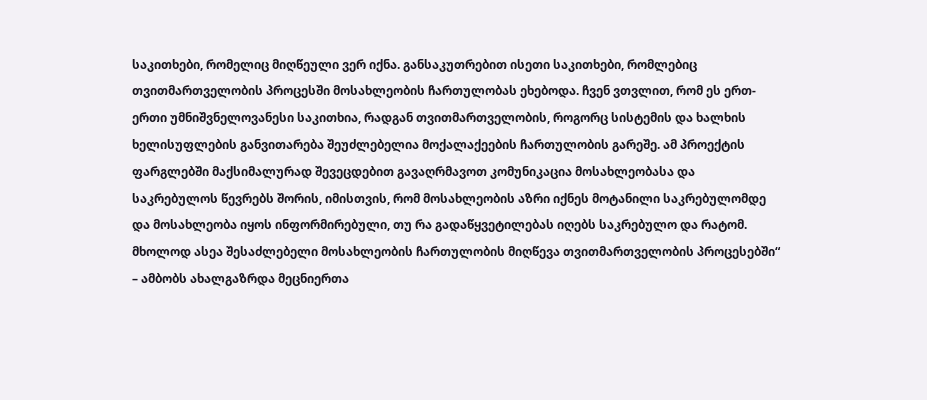საკითხები, რომელიც მიღწეული ვერ იქნა. განსაკუთრებით ისეთი საკითხები, რომლებიც თვითმართველობის პროცესში მოსახლეობის ჩართულობას ეხებოდა. ჩვენ ვთვლით, რომ ეს ერთ-ერთი უმნიშვნელოვანესი საკითხია, რადგან თვითმართველობის, როგორც სისტემის და ხალხის ხელისუფლების განვითარება შეუძლებელია მოქალაქეების ჩართულობის გარეშე. ამ პროექტის ფარგლებში მაქსიმალურად შევეცდებით გავაღრმავოთ კომუნიკაცია მოსახლეობასა და საკრებულოს წევრებს შორის, იმისთვის, რომ მოსახლეობის აზრი იქნეს მოტანილი საკრებულომდე და მოსახლეობა იყოს ინფორმირებული, თუ რა გადაწყვეტილებას იღებს საკრებულო და რატომ. მხოლოდ ასეა შესაძლებელი მოსახლეობის ჩართულობის მიღწევა თვითმართველობის პროცესებში“ – ამბობს ახალგაზრდა მეცნიერთა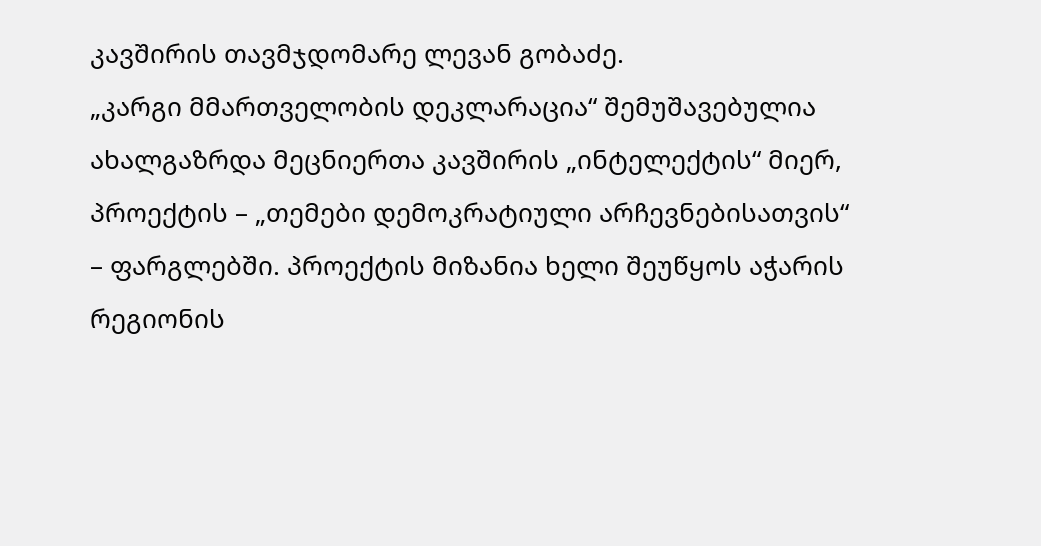კავშირის თავმჯდომარე ლევან გობაძე.
„კარგი მმართველობის დეკლარაცია“ შემუშავებულია ახალგაზრდა მეცნიერთა კავშირის „ინტელექტის“ მიერ, პროექტის – „თემები დემოკრატიული არჩევნებისათვის“ – ფარგლებში. პროექტის მიზანია ხელი შეუწყოს აჭარის რეგიონის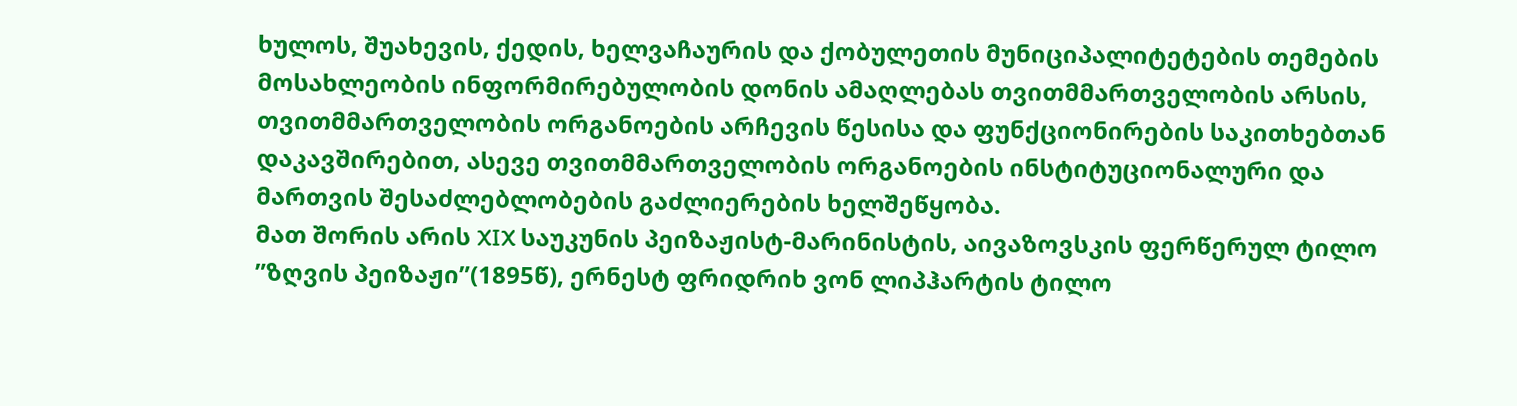ხულოს, შუახევის, ქედის, ხელვაჩაურის და ქობულეთის მუნიციპალიტეტების თემების მოსახლეობის ინფორმირებულობის დონის ამაღლებას თვითმმართველობის არსის, თვითმმართველობის ორგანოების არჩევის წესისა და ფუნქციონირების საკითხებთან დაკავშირებით, ასევე თვითმმართველობის ორგანოების ინსტიტუციონალური და მართვის შესაძლებლობების გაძლიერების ხელშეწყობა.
მათ შორის არის XIX საუკუნის პეიზაჟისტ-მარინისტის, აივაზოვსკის ფერწერულ ტილო ”ზღვის პეიზაჟი”(1895წ), ერნესტ ფრიდრიხ ვონ ლიპჰარტის ტილო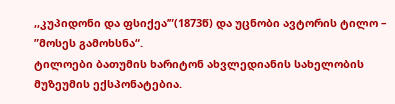,,კუპიდონი და ფსიქეა’”(1873წ) და უცნობი ავტორის ტილო – ”მოსეს გამოხსნა“.
ტილოები ბათუმის ხარიტონ ახვლედიანის სახელობის მუზეუმის ექსპონატებია.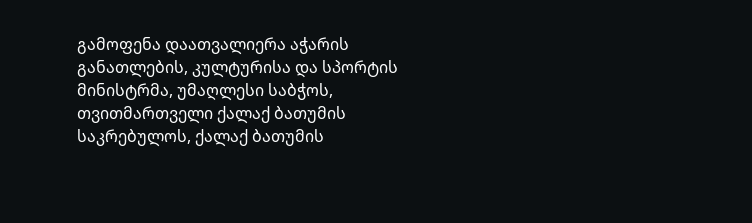გამოფენა დაათვალიერა აჭარის განათლების, კულტურისა და სპორტის მინისტრმა, უმაღლესი საბჭოს, თვითმართველი ქალაქ ბათუმის საკრებულოს, ქალაქ ბათუმის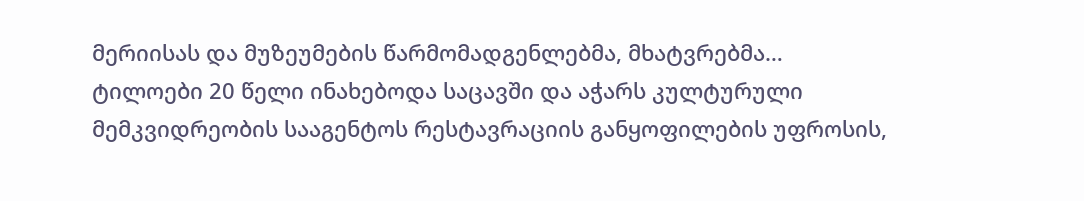მერიისას და მუზეუმების წარმომადგენლებმა, მხატვრებმა…
ტილოები 20 წელი ინახებოდა საცავში და აჭარს კულტურული მემკვიდრეობის სააგენტოს რესტავრაციის განყოფილების უფროსის,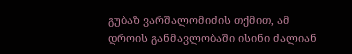გუბაზ ვარშალომიძის თქმით, ამ დროის განმავლობაში ისინი ძალიან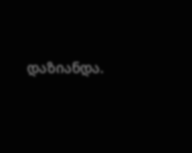დაზიანდა.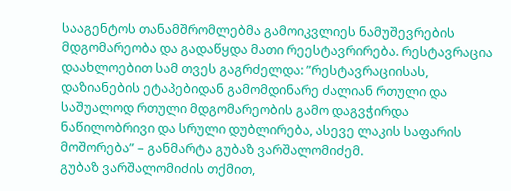სააგენტოს თანამშრომლებმა გამოიკვლიეს ნამუშევრების მდგომარეობა და გადაწყდა მათი რეესტავრირება. რესტავრაცია დაახლოებით სამ თვეს გაგრძელდა: ”რესტავრაციისას, დაზიანების ეტაპებიდან გამომდინარე ძალიან რთული და საშუალოდ რთული მდგომარეობის გამო დაგვჭირდა ნაწილობრივი და სრული დუბლირება, ასევე ლაკის საფარის მოშორება” – განმარტა გუბაზ ვარშალომიძემ.
გუბაზ ვარშალომიძის თქმით,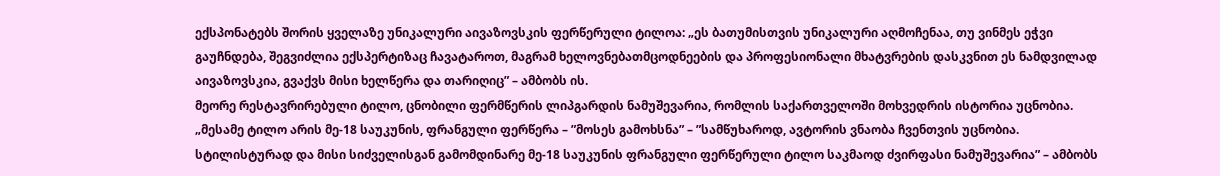ექსპონატებს შორის ყველაზე უნიკალური აივაზოვსკის ფერწერული ტილოა: „ეს ბათუმისთვის უნიკალური აღმოჩენაა, თუ ვინმეს ეჭვი გაუჩნდება, შეგვიძლია ექსპერტიზაც ჩავატაროთ, მაგრამ ხელოვნებათმცოდნეების და პროფესიონალი მხატვრების დასკვნით ეს ნამდვილად აივაზოვსკია, გვაქვს მისი ხელწერა და თარიღიც” – ამბობს ის.
მეორე რესტავრირებული ტილო, ცნობილი ფერმწერის ლიპგარდის ნამუშევარია, რომლის საქართველოში მოხვედრის ისტორია უცნობია.
„მესამე ტილო არის მე-18 საუკუნის, ფრანგული ფერწერა – ”მოსეს გამოხსნა” – ”სამწუხაროდ, ავტორის ვნაობა ჩვენთვის უცნობია. სტილისტურად და მისი სიძველისგან გამომდინარე მე-18 საუკუნის ფრანგული ფერწერული ტილო საკმაოდ ძვირფასი ნამუშევარია” – ამბობს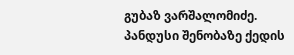გუბაზ ვარშალომიძე.
პანდუსი შენობაზე ქედის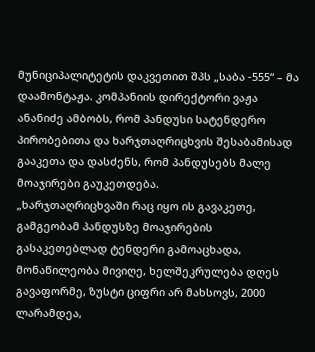მუნიციპალიტეტის დაკვეთით შპს „საბა -555“ – მა დაამონტაჟა. კომპანიის დირექტორი ვაჟა ანანიძე ამბობს, რომ პანდუსი სატენდერო პირობებითა და ხარჯთაღრიცხვის შესაბამისად გააკეთა და დასძენს, რომ პანდუსებს მალე მოაჯირები გაუკეთდება.
„ხარჯთაღრიცხვაში რაც იყო ის გავაკეთე, გამგეობამ პანდუსზე მოაჯირების გასაკეთებლად ტენდერი გამოაცხადა, მონაწილეობა მივიღე, ხელშეკრულება დღეს გავაფორმე, ზუსტი ციფრი არ მახსოვს, 2000 ლარამდეა,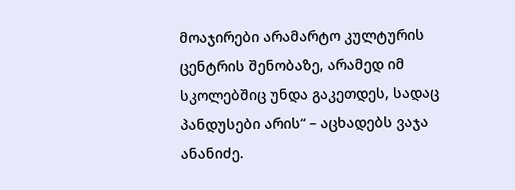მოაჯირები არამარტო კულტურის ცენტრის შენობაზე, არამედ იმ სკოლებშიც უნდა გაკეთდეს, სადაც პანდუსები არის“ – აცხადებს ვაჯა ანანიძე.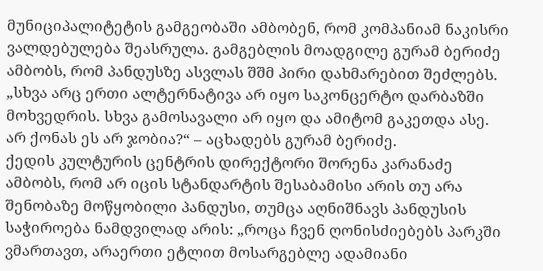მუნიციპალიტეტის გამგეობაში ამბობენ, რომ კომპანიამ ნაკისრი ვალდებულება შეასრულა. გამგებლის მოადგილე გურამ ბერიძე ამბობს, რომ პანდუსზე ასვლას შშმ პირი დახმარებით შეძლებს.
„სხვა არც ერთი ალტერნატივა არ იყო საკონცერტო დარბაზში მოხვედრის. სხვა გამოსავალი არ იყო და ამიტომ გაკეთდა ასე. არ ქონას ეს არ ჯობია?“ – აცხადებს გურამ ბერიძე.
ქედის კულტურის ცენტრის დირექტორი შორენა კარანაძე ამბობს, რომ არ იცის სტანდარტის შესაბამისი არის თუ არა შენობაზე მოწყობილი პანდუსი, თუმცა აღნიშნავს პანდუსის საჭიროება ნამდვილად არის: „როცა ჩვენ ღონისძიებებს პარკში ვმართავთ, არაერთი ეტლით მოსარგებლე ადამიანი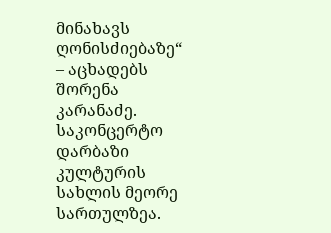მინახავს ღონისძიებაზე“ – აცხადებს შორენა კარანაძე.
საკონცერტო დარბაზი კულტურის სახლის მეორე სართულზეა.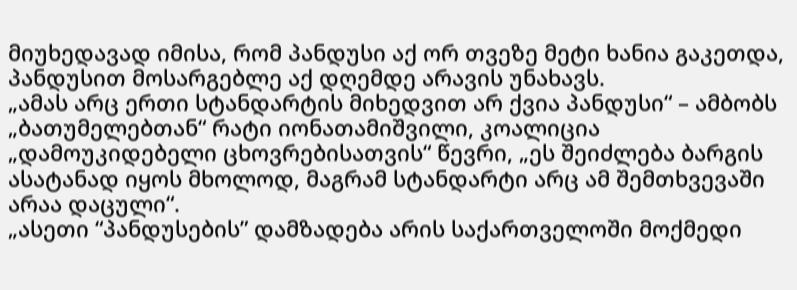მიუხედავად იმისა, რომ პანდუსი აქ ორ თვეზე მეტი ხანია გაკეთდა, პანდუსით მოსარგებლე აქ დღემდე არავის უნახავს.
„ამას არც ერთი სტანდარტის მიხედვით არ ქვია პანდუსი“ – ამბობს „ბათუმელებთან“ რატი იონათამიშვილი, კოალიცია „დამოუკიდებელი ცხოვრებისათვის“ წევრი, „ეს შეიძლება ბარგის ასატანად იყოს მხოლოდ, მაგრამ სტანდარტი არც ამ შემთხვევაში არაა დაცული“.
„ასეთი “პანდუსების” დამზადება არის საქართველოში მოქმედი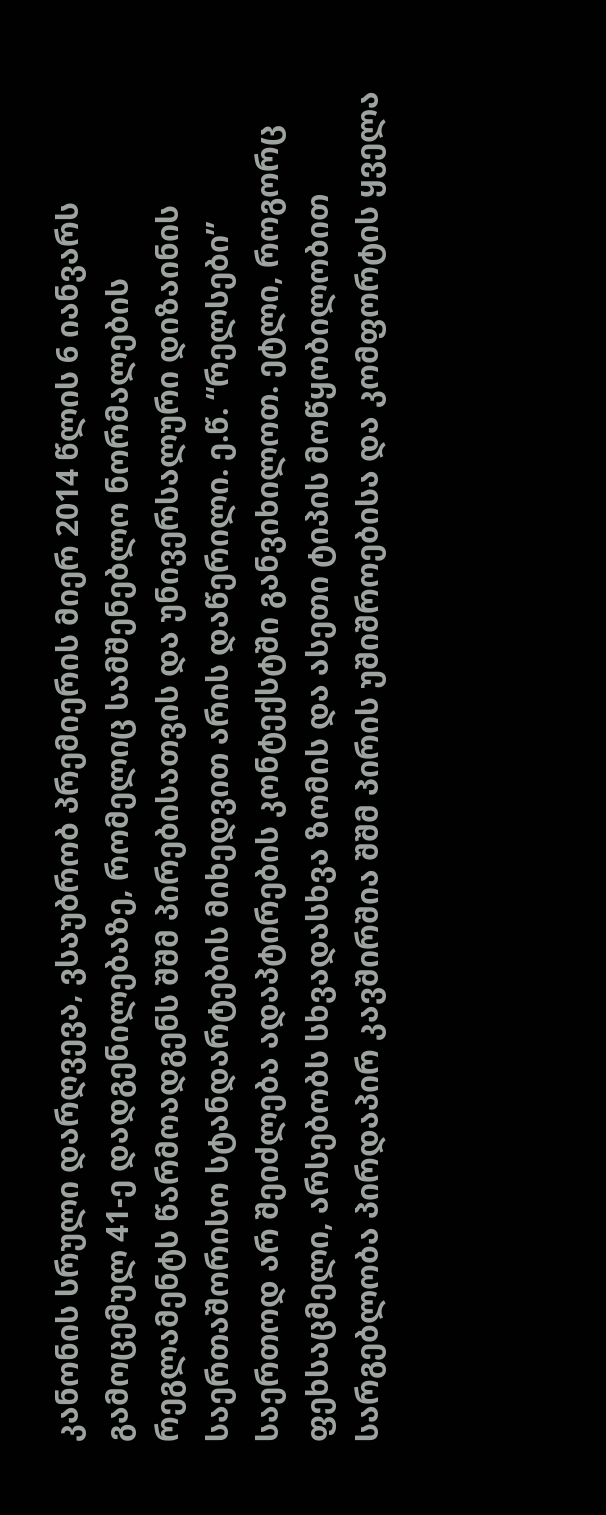კანონის სრული დარღვევა, ვსაუბრობ პრემიერის მიერ 2014 წლის 6 იანვარს გამოცემულ 41-ე დადგენილებაზე, რომელიც სამშენებლო ნორმალების რეგლამენტს წარმოადგენს შშმ პირებისათვის და უნივერსალური დიზაინის საერთაშორისო სტანდარტების მიხედვით არის დაწერილი. ე.წ. “რელსები” საერთოდ არ შეიძლება ადაპტირების კონტექსტში განვიხილოთ. ეტლი, როგორც ფეხსაცმელი, არსებობს სხვადასხვა ზომის და ასეთი ტიპის მოწყობილობით სარგებლობა პირდაპირ კავშირშია შშმ პირის უშიშროებისა და კომფორტის ყველა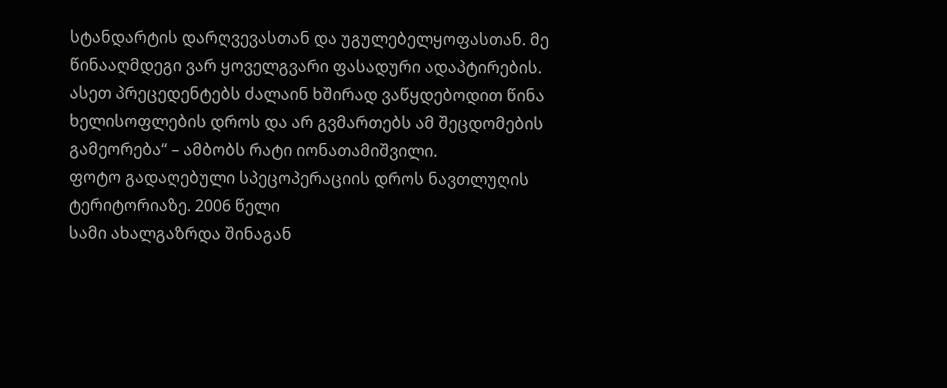სტანდარტის დარღვევასთან და უგულებელყოფასთან. მე წინააღმდეგი ვარ ყოველგვარი ფასადური ადაპტირების. ასეთ პრეცედენტებს ძალაინ ხშირად ვაწყდებოდით წინა ხელისოფლების დროს და არ გვმართებს ამ შეცდომების გამეორება“ – ამბობს რატი იონათამიშვილი.
ფოტო გადაღებული სპეცოპერაციის დროს ნავთლუღის ტერიტორიაზე. 2006 წელი
სამი ახალგაზრდა შინაგან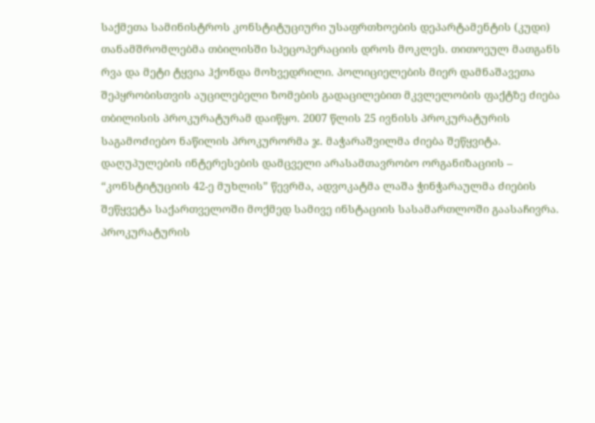საქმეთა სამინისტროს კონსტიტუციური უსაფრთხოების დეპარტამენტის (კუდი) თანამშრომლებმა თბილისში სპეცოპერაციის დროს მოკლეს. თითოეულ მათგანს რვა და მეტი ტყვია ჰქონდა მოხვედრილი. პოლიციელების მიერ დამნაშავეთა შეპყრობისთვის აუცილებელი ზომების გადაცილებით მკვლელობის ფაქტზე ძიება თბილისის პროკურატურამ დაიწყო. 2007 წლის 25 ივნისს პროკურატურის საგამოძიებო ნაწილის პროკურორმა ჯ. მაჭარაშვილმა ძიება შეწყვიტა. დაღუპულების ინტერესების დამცველი არასამთავრობო ორგანიზაციის – “კონსტიტუციის 42-ე მუხლის” წევრმა, ადვოკატმა ლაშა ჭინჭარაულმა ძიების შეწყვეტა საქართველოში მოქმედ სამივე ინსტაციის სასამართლოში გაასაჩივრა. პროკურატურის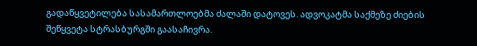გადაწყვეტილება სასამართლოებმა ძალაში დატოვეს. ადვოკატმა საქმეზე ძიების შეწყვეტა სტრასბურგში გაასაჩივრა.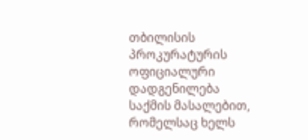თბილისის პროკურატურის ოფიციალური დადგენილება
საქმის მასალებით, რომელსაც ხელს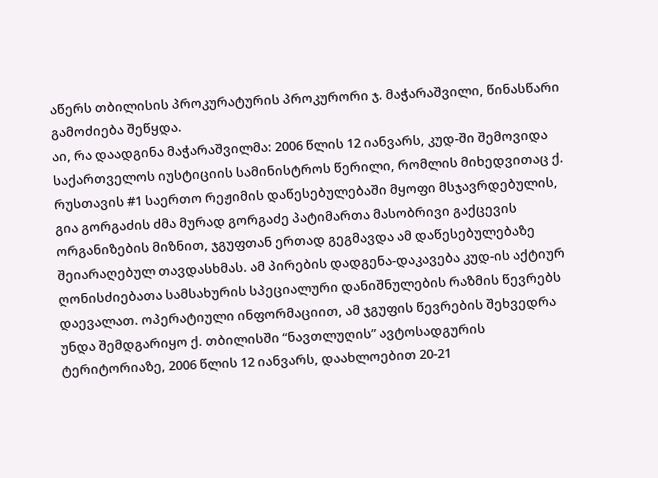აწერს თბილისის პროკურატურის პროკურორი ჯ. მაჭარაშვილი, წინასწარი გამოძიება შეწყდა.
აი, რა დაადგინა მაჭარაშვილმა: 2006 წლის 12 იანვარს, კუდ-ში შემოვიდა საქართველოს იუსტიციის სამინისტროს წერილი, რომლის მიხედვითაც ქ. რუსთავის #1 საერთო რეჟიმის დაწესებულებაში მყოფი მსჯავრდებულის, გია გორგაძის ძმა მურად გორგაძე პატიმართა მასობრივი გაქცევის ორგანიზების მიზნით, ჯგუფთან ერთად გეგმავდა ამ დაწესებულებაზე შეიარაღებულ თავდასხმას. ამ პირების დადგენა-დაკავება კუდ-ის აქტიურ ღონისძიებათა სამსახურის სპეციალური დანიშნულების რაზმის წევრებს დაევალათ. ოპერატიული ინფორმაციით, ამ ჯგუფის წევრების შეხვედრა უნდა შემდგარიყო ქ. თბილისში “ნავთლუღის” ავტოსადგურის ტერიტორიაზე, 2006 წლის 12 იანვარს, დაახლოებით 20-21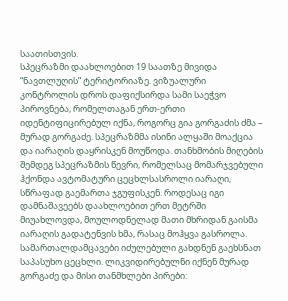საათისთვის.
სპეცრაზმი დაახლოებით 19 საათზე მივიდა “ნავთლუღის” ტერიტორიაზე. ვიზუალური კონტროლის დროს დაფიქსირდა სამი საეჭვო პიროვნება, რომელთაგან ერთ-ერთი იდენტიფიცირებულ იქნა, როგორც გია გორგაძის ძმა – მურად გორგაძე. სპეცრაზმმა ისინი ალყაში მოაქცია და იარაღის დაყრისკენ მოუწოდა. თანხმობის მიღების შემდეგ სპეცრაზმის წევრი, რომელსაც მომარჯვებული ჰქონდა ავტომატური ცეცხლსასროლი იარაღი, სწრაფად გაემართა ჯგუფისკენ. როდესაც იგი დამნაშავეებს დაახლოებით ერთ მეტრში მიუახლოვდა, მოულოდნელად მათი მხრიდან გაისმა იარაღის გადატენვის ხმა, რასაც მოჰყვა გასროლა.
სამართალდამცავები იძულებული გახდნენ გაეხსნათ საპასუხო ცეცხლი. ლიკვიდირებულნი იქნენ მურად გორგაძე და მისი თანმხლები პირები: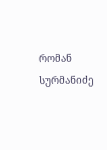რომან სურმანიძე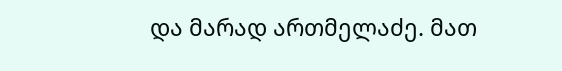და მარად ართმელაძე. მათ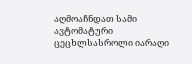აღმოაჩნდათ სამი ავტომატური ცეცხლსასროლი იარაღი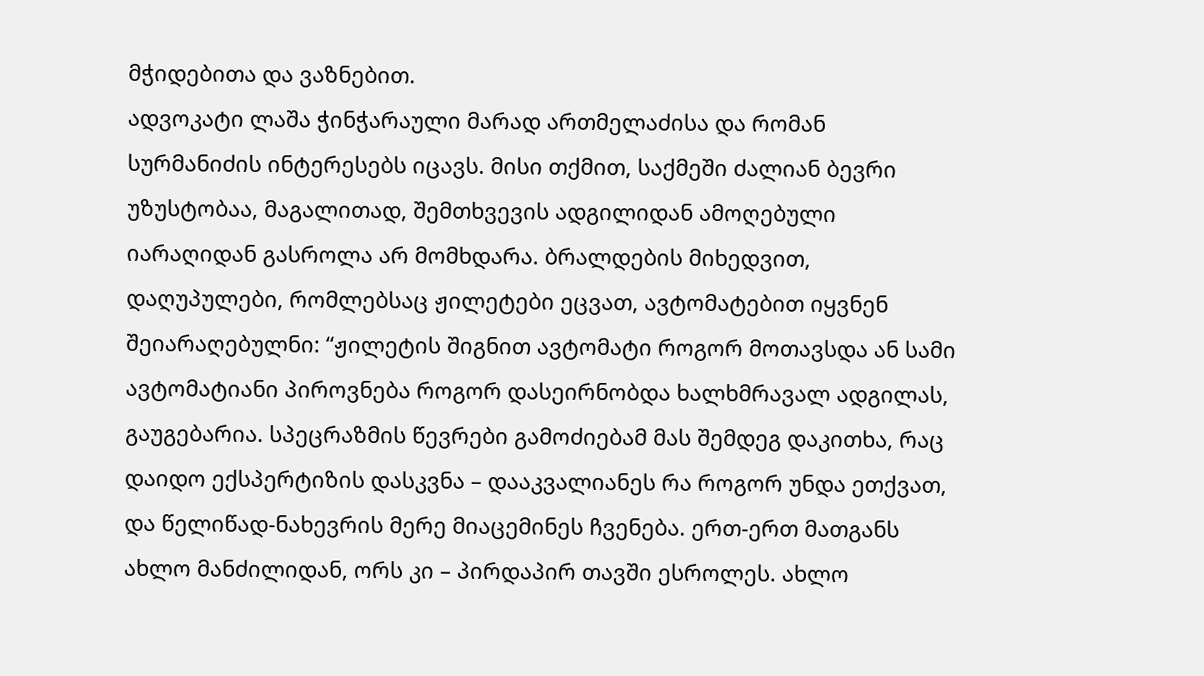მჭიდებითა და ვაზნებით.
ადვოკატი ლაშა ჭინჭარაული მარად ართმელაძისა და რომან სურმანიძის ინტერესებს იცავს. მისი თქმით, საქმეში ძალიან ბევრი უზუსტობაა, მაგალითად, შემთხვევის ადგილიდან ამოღებული იარაღიდან გასროლა არ მომხდარა. ბრალდების მიხედვით, დაღუპულები, რომლებსაც ჟილეტები ეცვათ, ავტომატებით იყვნენ შეიარაღებულნი: “ჟილეტის შიგნით ავტომატი როგორ მოთავსდა ან სამი ავტომატიანი პიროვნება როგორ დასეირნობდა ხალხმრავალ ადგილას, გაუგებარია. სპეცრაზმის წევრები გამოძიებამ მას შემდეგ დაკითხა, რაც დაიდო ექსპერტიზის დასკვნა – დააკვალიანეს რა როგორ უნდა ეთქვათ, და წელიწად-ნახევრის მერე მიაცემინეს ჩვენება. ერთ-ერთ მათგანს ახლო მანძილიდან, ორს კი – პირდაპირ თავში ესროლეს. ახლო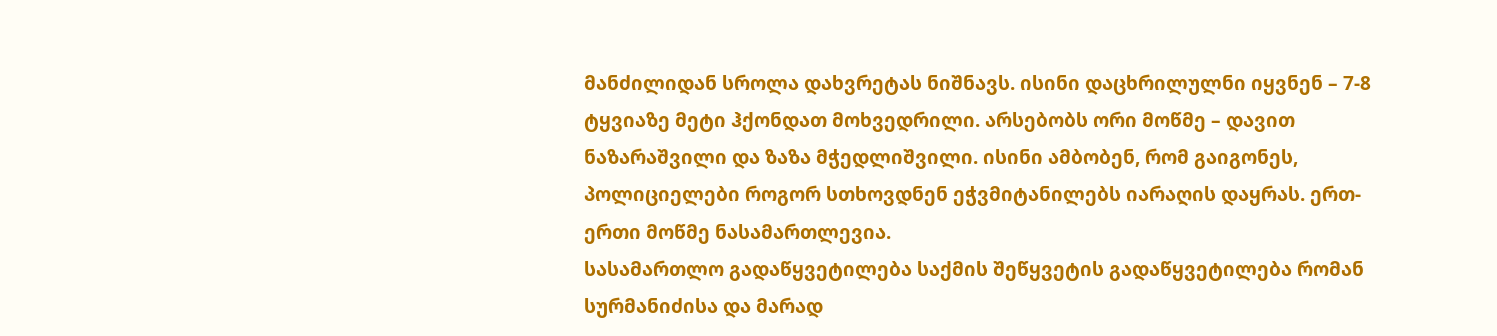მანძილიდან სროლა დახვრეტას ნიშნავს. ისინი დაცხრილულნი იყვნენ – 7-8 ტყვიაზე მეტი ჰქონდათ მოხვედრილი. არსებობს ორი მოწმე – დავით ნაზარაშვილი და ზაზა მჭედლიშვილი. ისინი ამბობენ, რომ გაიგონეს, პოლიციელები როგორ სთხოვდნენ ეჭვმიტანილებს იარაღის დაყრას. ერთ-ერთი მოწმე ნასამართლევია.
სასამართლო გადაწყვეტილება საქმის შეწყვეტის გადაწყვეტილება რომან სურმანიძისა და მარად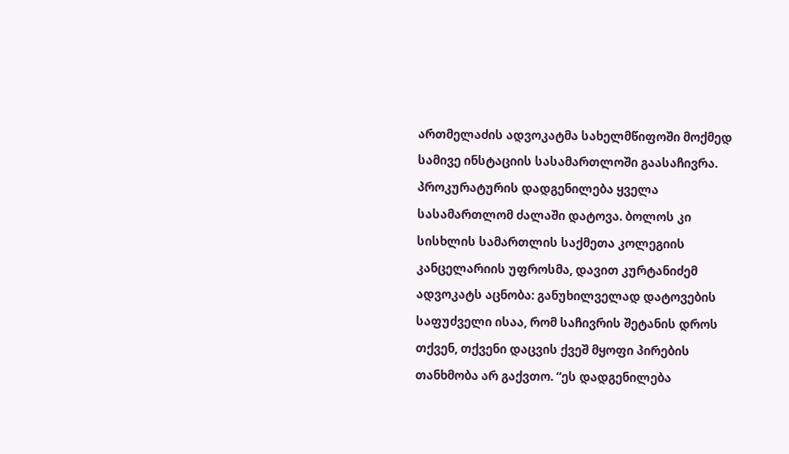ართმელაძის ადვოკატმა სახელმწიფოში მოქმედ სამივე ინსტაციის სასამართლოში გაასაჩივრა. პროკურატურის დადგენილება ყველა სასამართლომ ძალაში დატოვა. ბოლოს კი სისხლის სამართლის საქმეთა კოლეგიის კანცელარიის უფროსმა, დავით კურტანიძემ ადვოკატს აცნობა: განუხილველად დატოვების საფუძველი ისაა, რომ საჩივრის შეტანის დროს თქვენ, თქვენი დაცვის ქვეშ მყოფი პირების თანხმობა არ გაქვთო. “ეს დადგენილება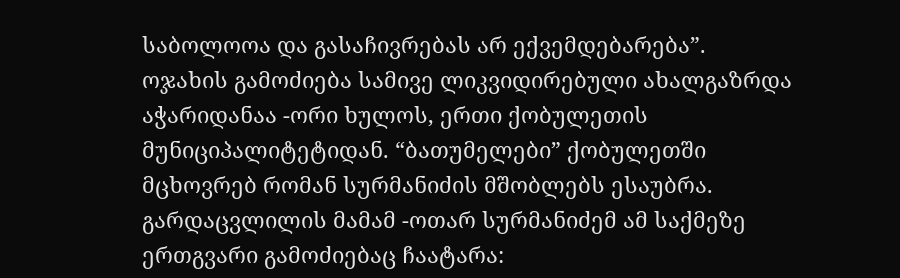საბოლოოა და გასაჩივრებას არ ექვემდებარება”.
ოჯახის გამოძიება სამივე ლიკვიდირებული ახალგაზრდა აჭარიდანაა -ორი ხულოს, ერთი ქობულეთის მუნიციპალიტეტიდან. “ბათუმელები” ქობულეთში მცხოვრებ რომან სურმანიძის მშობლებს ესაუბრა. გარდაცვლილის მამამ -ოთარ სურმანიძემ ამ საქმეზე ერთგვარი გამოძიებაც ჩაატარა: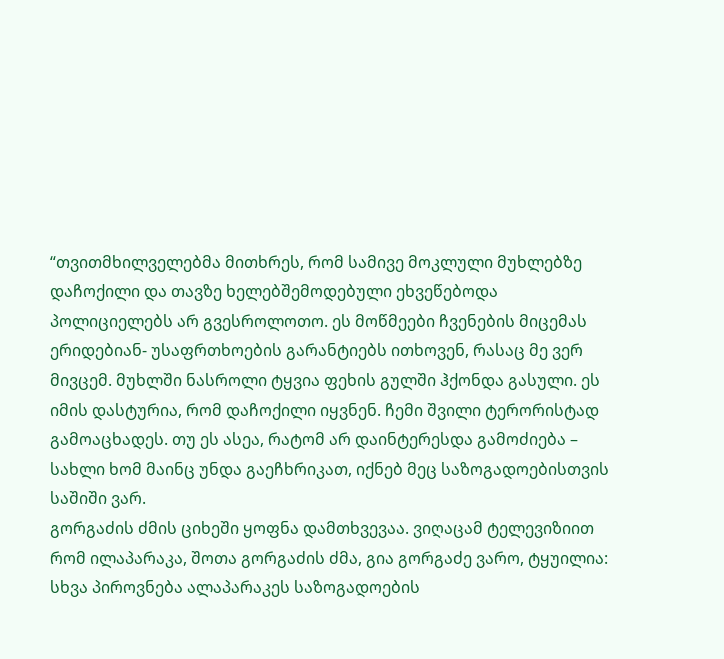“თვითმხილველებმა მითხრეს, რომ სამივე მოკლული მუხლებზე დაჩოქილი და თავზე ხელებშემოდებული ეხვეწებოდა პოლიციელებს არ გვესროლოთო. ეს მოწმეები ჩვენების მიცემას ერიდებიან- უსაფრთხოების გარანტიებს ითხოვენ, რასაც მე ვერ მივცემ. მუხლში ნასროლი ტყვია ფეხის გულში ჰქონდა გასული. ეს იმის დასტურია, რომ დაჩოქილი იყვნენ. ჩემი შვილი ტერორისტად გამოაცხადეს. თუ ეს ასეა, რატომ არ დაინტერესდა გამოძიება – სახლი ხომ მაინც უნდა გაეჩხრიკათ, იქნებ მეც საზოგადოებისთვის საშიში ვარ.
გორგაძის ძმის ციხეში ყოფნა დამთხვევაა. ვიღაცამ ტელევიზიით რომ ილაპარაკა, შოთა გორგაძის ძმა, გია გორგაძე ვარო, ტყუილია: სხვა პიროვნება ალაპარაკეს საზოგადოების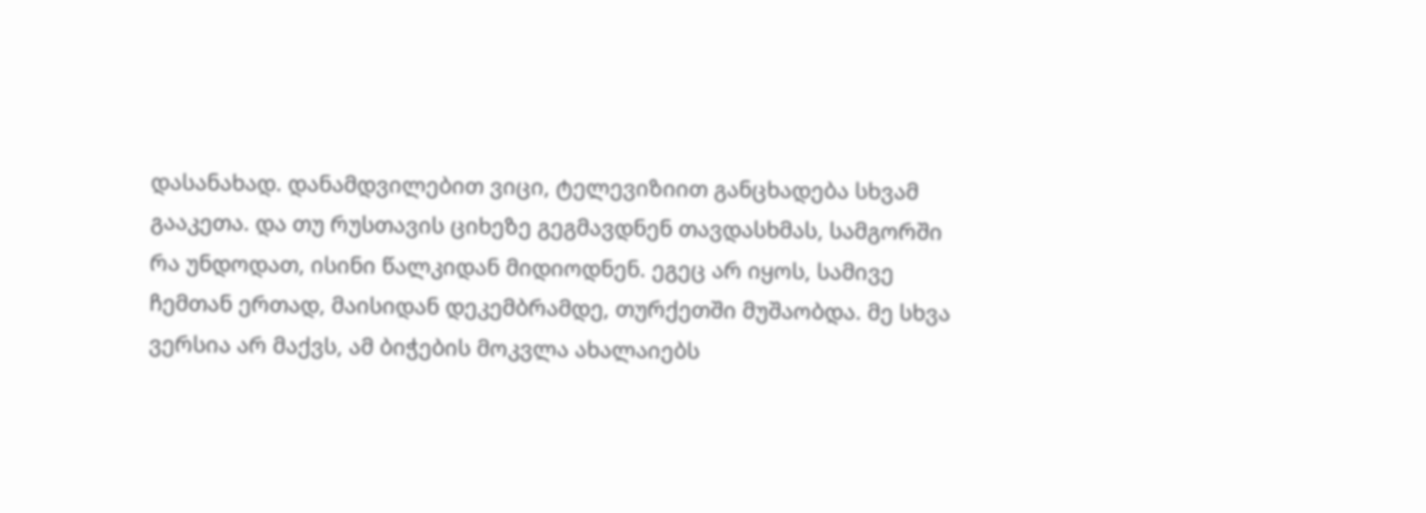დასანახად. დანამდვილებით ვიცი, ტელევიზიით განცხადება სხვამ გააკეთა. და თუ რუსთავის ციხეზე გეგმავდნენ თავდასხმას, სამგორში რა უნდოდათ, ისინი წალკიდან მიდიოდნენ. ეგეც არ იყოს, სამივე ჩემთან ერთად, მაისიდან დეკემბრამდე, თურქეთში მუშაობდა. მე სხვა ვერსია არ მაქვს, ამ ბიჭების მოკვლა ახალაიებს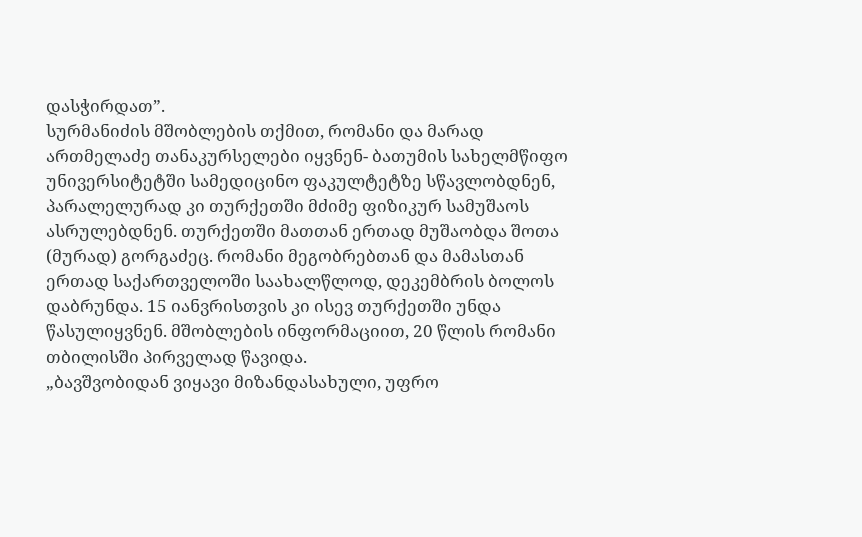დასჭირდათ”.
სურმანიძის მშობლების თქმით, რომანი და მარად ართმელაძე თანაკურსელები იყვნენ- ბათუმის სახელმწიფო უნივერსიტეტში სამედიცინო ფაკულტეტზე სწავლობდნენ, პარალელურად კი თურქეთში მძიმე ფიზიკურ სამუშაოს ასრულებდნენ. თურქეთში მათთან ერთად მუშაობდა შოთა (მურად) გორგაძეც. რომანი მეგობრებთან და მამასთან ერთად საქართველოში საახალწლოდ, დეკემბრის ბოლოს დაბრუნდა. 15 იანვრისთვის კი ისევ თურქეთში უნდა წასულიყვნენ. მშობლების ინფორმაციით, 20 წლის რომანი თბილისში პირველად წავიდა.
„ბავშვობიდან ვიყავი მიზანდასახული, უფრო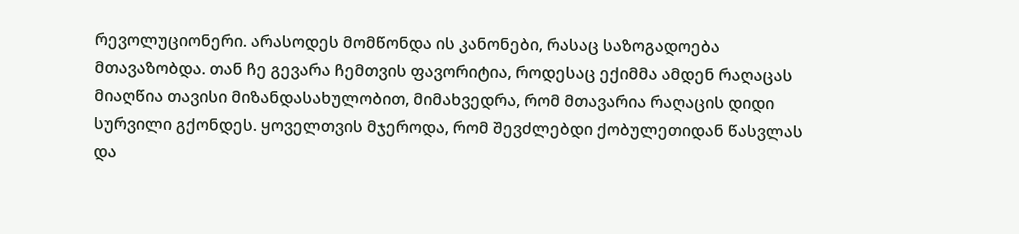რევოლუციონერი. არასოდეს მომწონდა ის კანონები, რასაც საზოგადოება მთავაზობდა. თან ჩე გევარა ჩემთვის ფავორიტია, როდესაც ექიმმა ამდენ რაღაცას მიაღწია თავისი მიზანდასახულობით, მიმახვედრა, რომ მთავარია რაღაცის დიდი სურვილი გქონდეს. ყოველთვის მჯეროდა, რომ შევძლებდი ქობულეთიდან წასვლას და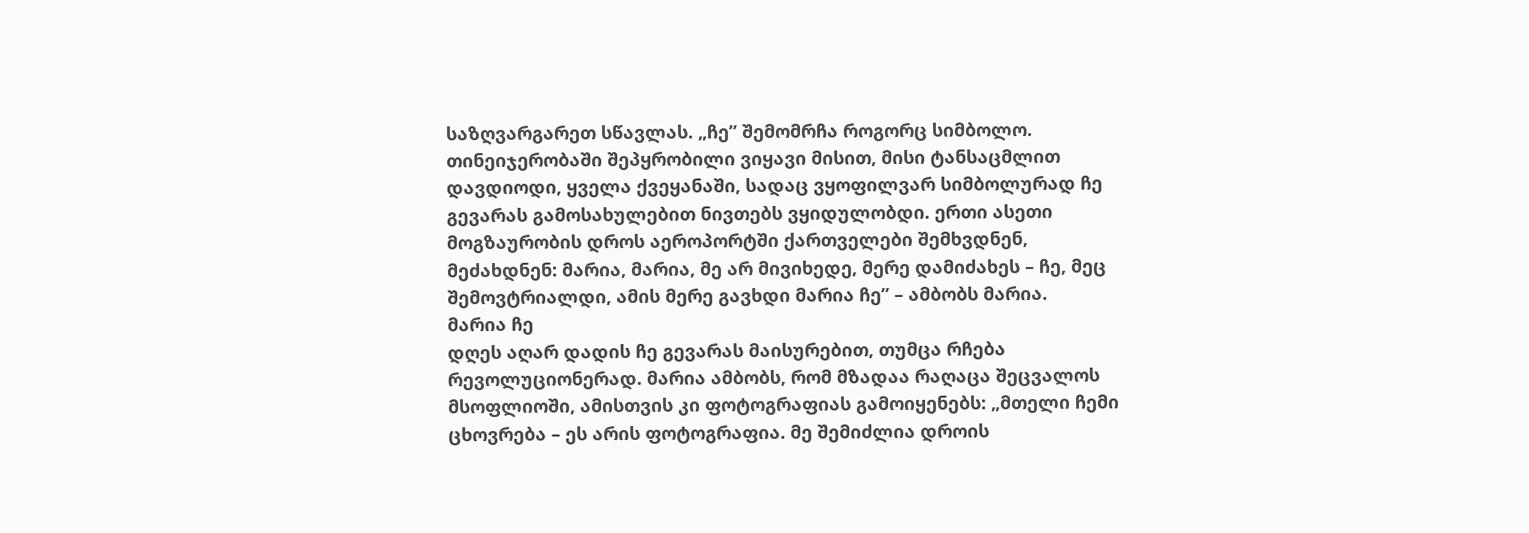საზღვარგარეთ სწავლას. „ჩე” შემომრჩა როგორც სიმბოლო.
თინეიჯერობაში შეპყრობილი ვიყავი მისით, მისი ტანსაცმლით დავდიოდი, ყველა ქვეყანაში, სადაც ვყოფილვარ სიმბოლურად ჩე გევარას გამოსახულებით ნივთებს ვყიდულობდი. ერთი ასეთი მოგზაურობის დროს აეროპორტში ქართველები შემხვდნენ, მეძახდნენ: მარია, მარია, მე არ მივიხედე, მერე დამიძახეს – ჩე, მეც შემოვტრიალდი, ამის მერე გავხდი მარია ჩე” – ამბობს მარია.
მარია ჩე
დღეს აღარ დადის ჩე გევარას მაისურებით, თუმცა რჩება რევოლუციონერად. მარია ამბობს, რომ მზადაა რაღაცა შეცვალოს მსოფლიოში, ამისთვის კი ფოტოგრაფიას გამოიყენებს: „მთელი ჩემი ცხოვრება – ეს არის ფოტოგრაფია. მე შემიძლია დროის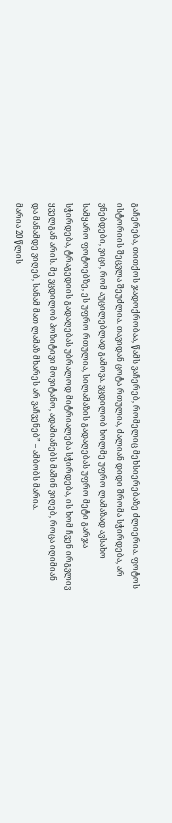გაჩერება, თითქოს ჯადოქრობაა, წამს ვაჩერებ, რომელიც მეხსიერებაზე ძლიერია. ფოტოს ისტორიის შეცვლა შეუძლია. თავიდან ცოტა რთულია, ძალიან დიდი შრომა სჭირდება, არ ვნებდები, ვიცი, რომ აუცილებლად გამოვა. ვცდილობ ხოლმე უფრო ლამაზად ავსახო სამყარო ფოტოებზე, ეს უფრო რთულია, სილამაზის გადაღებას უფრო მეტი გარჯა სჭირდება, ტრაგედიის გადაღებას უბრალოდ მიტრიალება სჭირდება, ის ხომ ჩვენ ირგვლივ ყველგან არის. მე ვცდილობ პოზიტივი მოვიტანო, ადამიანებს მაშინ ვიღებ, როცა იღიმიან და მანამდე ვიღებ, სანამ მათ ლამაზ მხარეს არ ვაჩვენებ” – ამბობს მარია.
მარია 20 წლის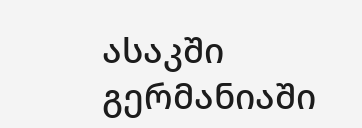ასაკში გერმანიაში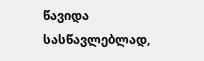წავიდა სასწავლებლად,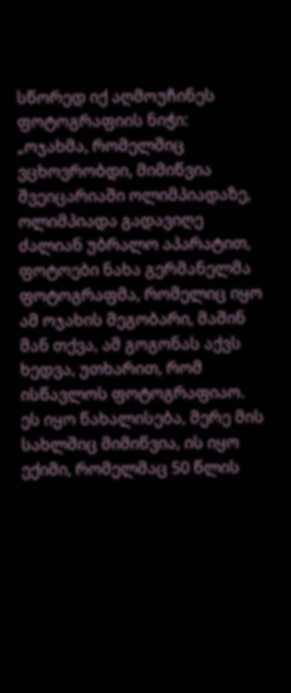სწორედ იქ აღმოუჩინეს ფოტოგრაფიის ნიჭი: „ოჯახმა, რომელშიც ვცხოვრობდი, მიმიწვია შვეიცარიაში ოლიმპიადაზე, ოლიმპიადა გადავიღე ძალიან უბრალო აპარატით, ფოტოები ნახა გერმანელმა ფოტოგრაფმა, რომელიც იყო ამ ოჯახის მეგობარი, მაშინ მან თქვა, ამ გოგონას აქვს ხედვა, უთხარით, რომ ისწავლოს ფოტოგრაფიაო. ეს იყო წახალისება, მერე მის სახლშიც მიმიწვია, ის იყო ექიმი, რომელმაც 50 წლის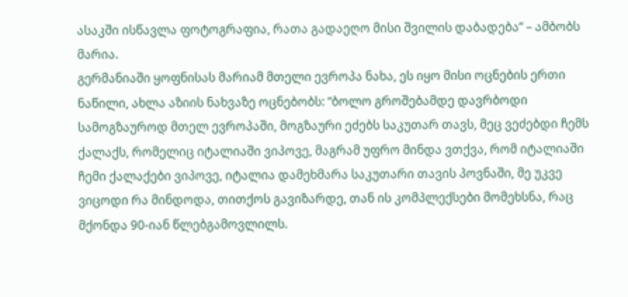ასაკში ისწავლა ფოტოგრაფია, რათა გადაეღო მისი შვილის დაბადება” – ამბობს მარია.
გერმანიაში ყოფნისას მარიამ მთელი ევროპა ნახა, ეს იყო მისი ოცნების ერთი ნაწილი, ახლა აზიის ნახვაზე ოცნებობს: “ბოლო გროშებამდე დავრბოდი სამოგზაუროდ მთელ ევროპაში, მოგზაური ეძებს საკუთარ თავს, მეც ვეძებდი ჩემს ქალაქს, რომელიც იტალიაში ვიპოვე, მაგრამ უფრო მინდა ვთქვა, რომ იტალიაში ჩემი ქალაქები ვიპოვე, იტალია დამეხმარა საკუთარი თავის პოვნაში, მე უკვე ვიცოდი რა მინდოდა, თითქოს გავიზარდე, თან ის კომპლექსები მომეხსნა, რაც მქონდა 90-იან წლებგამოვლილს.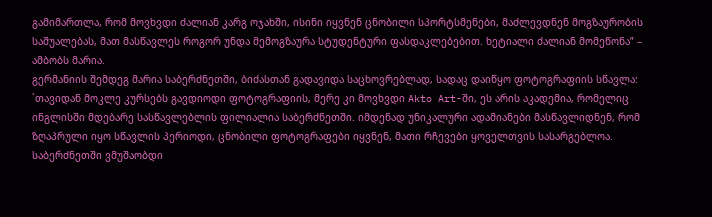გამიმართლა, რომ მოვხვდი ძალიან კარგ ოჯახში, ისინი იყვნენ ცნობილი სპორტსმენები, მაძლევდნენ მოგზაურობის საშუალებას, მათ მასწავლეს როგორ უნდა მემოგზაურა სტუდენტური ფასდაკლებებით. ხეტიალი ძალიან მომეწონა” – ამბობს მარია.
გერმანიის შემდეგ მარია საბერძნეთში, ბიძასთან გადავიდა საცხოვრებლად, სადაც დაიწყო ფოტოგრაფიის სწავლა: `თავიდან მოკლე კურსებს გავდიოდი ფოტოგრაფიის, მერე კი მოვხვდი Akto Art-ში, ეს არის აკადემია, რომელიც ინგლისში მდებარე სასწავლებლის ფილიალია საბერძნეთში. იმდენად უნიკალური ადამიანები მასწავლიდნენ, რომ ზღაპრული იყო სწავლის პერიოდი, ცნობილი ფოტოგრაფები იყვნენ, მათი რჩევები ყოველთვის სასარგებლოა.
საბერძნეთში ვმუშაობდი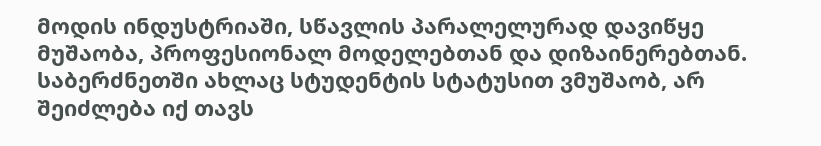მოდის ინდუსტრიაში, სწავლის პარალელურად დავიწყე მუშაობა, პროფესიონალ მოდელებთან და დიზაინერებთან. საბერძნეთში ახლაც სტუდენტის სტატუსით ვმუშაობ, არ შეიძლება იქ თავს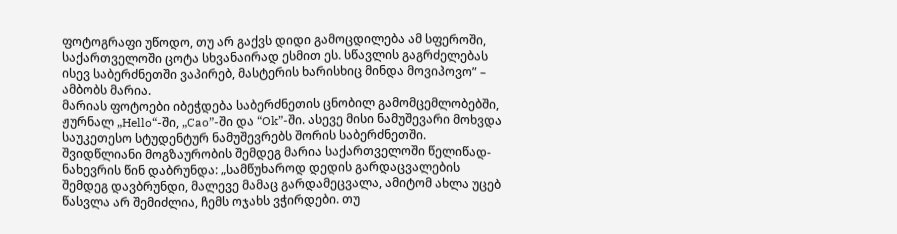ფოტოგრაფი უწოდო, თუ არ გაქვს დიდი გამოცდილება ამ სფეროში, საქართველოში ცოტა სხვანაირად ესმით ეს. სწავლის გაგრძელებას ისევ საბერძნეთში ვაპირებ, მასტერის ხარისხიც მინდა მოვიპოვო” – ამბობს მარია.
მარიას ფოტოები იბეჭდება საბერძნეთის ცნობილ გამომცემლობებში, ჟურნალ „Hello“-ში, „Cao”-ში და “Ok”-ში. ასევე მისი ნამუშევარი მოხვდა საუკეთესო სტუდენტურ ნამუშევრებს შორის საბერძნეთში.
შვიდწლიანი მოგზაურობის შემდეგ მარია საქართველოში წელიწად-ნახევრის წინ დაბრუნდა: „სამწუხაროდ დედის გარდაცვალების შემდეგ დავბრუნდი, მალევე მამაც გარდამეცვალა, ამიტომ ახლა უცებ წასვლა არ შემიძლია, ჩემს ოჯახს ვჭირდები. თუ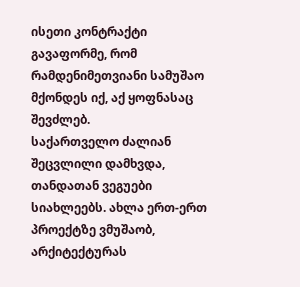ისეთი კონტრაქტი გავაფორმე, რომ რამდენიმეთვიანი სამუშაო მქონდეს იქ, აქ ყოფნასაც შევძლებ.
საქართველო ძალიან შეცვლილი დამხვდა, თანდათან ვეგუები სიახლეებს. ახლა ერთ-ერთ პროექტზე ვმუშაობ, არქიტექტურას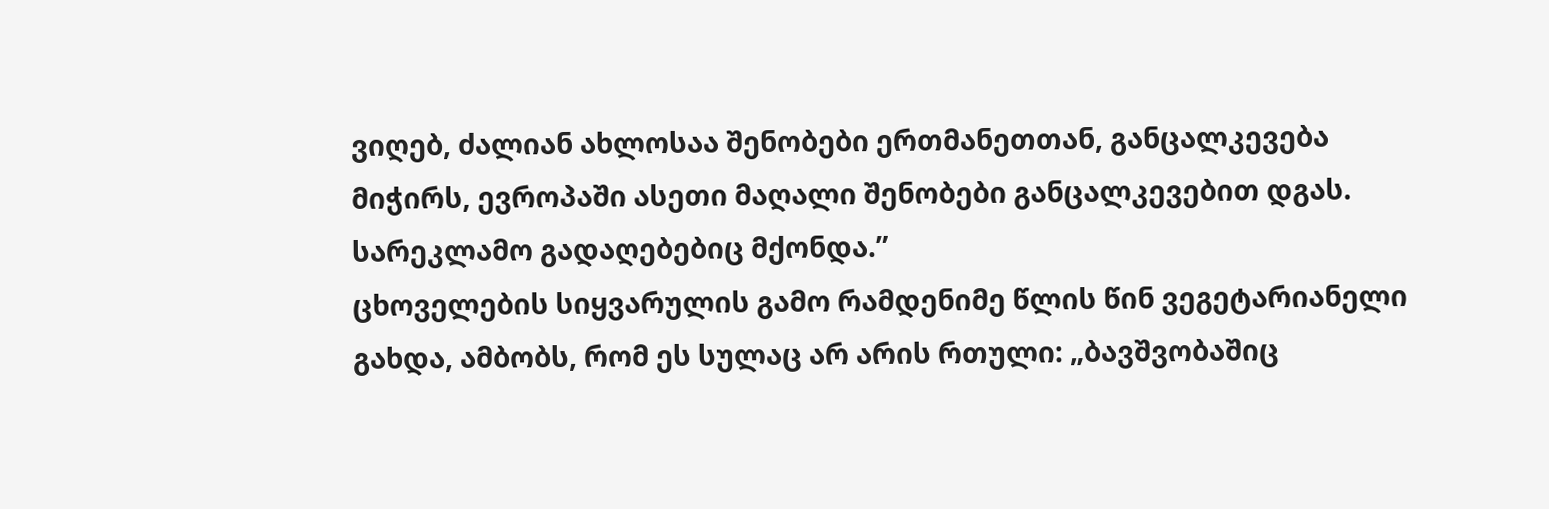ვიღებ, ძალიან ახლოსაა შენობები ერთმანეთთან, განცალკევება მიჭირს, ევროპაში ასეთი მაღალი შენობები განცალკევებით დგას. სარეკლამო გადაღებებიც მქონდა.”
ცხოველების სიყვარულის გამო რამდენიმე წლის წინ ვეგეტარიანელი გახდა, ამბობს, რომ ეს სულაც არ არის რთული: „ბავშვობაშიც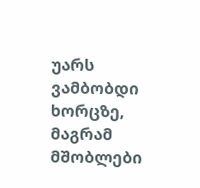უარს ვამბობდი ხორცზე, მაგრამ მშობლები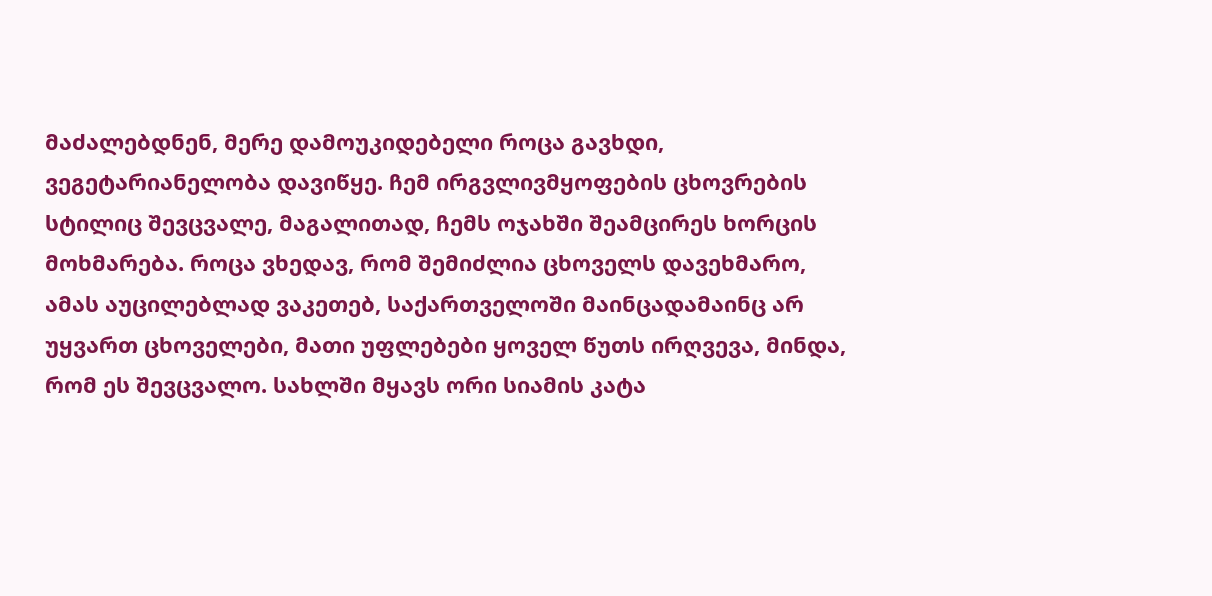მაძალებდნენ, მერე დამოუკიდებელი როცა გავხდი, ვეგეტარიანელობა დავიწყე. ჩემ ირგვლივმყოფების ცხოვრების სტილიც შევცვალე, მაგალითად, ჩემს ოჯახში შეამცირეს ხორცის მოხმარება. როცა ვხედავ, რომ შემიძლია ცხოველს დავეხმარო, ამას აუცილებლად ვაკეთებ, საქართველოში მაინცადამაინც არ უყვართ ცხოველები, მათი უფლებები ყოველ წუთს ირღვევა, მინდა, რომ ეს შევცვალო. სახლში მყავს ორი სიამის კატა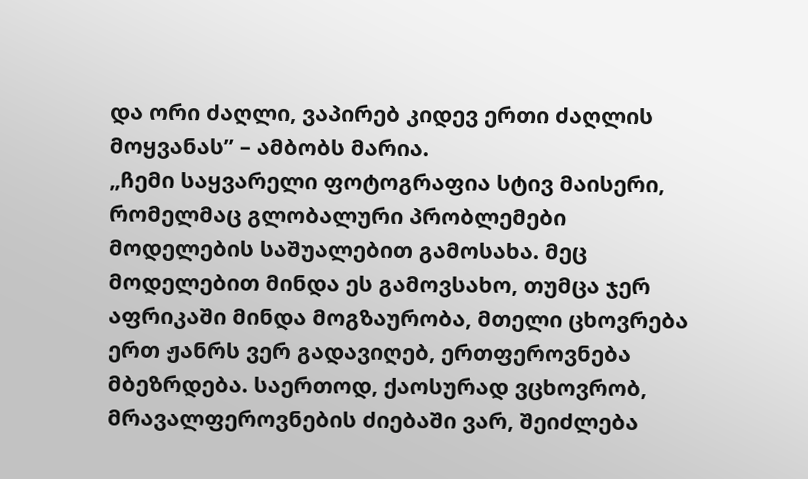და ორი ძაღლი, ვაპირებ კიდევ ერთი ძაღლის მოყვანას” – ამბობს მარია.
„ჩემი საყვარელი ფოტოგრაფია სტივ მაისერი, რომელმაც გლობალური პრობლემები მოდელების საშუალებით გამოსახა. მეც მოდელებით მინდა ეს გამოვსახო, თუმცა ჯერ აფრიკაში მინდა მოგზაურობა, მთელი ცხოვრება ერთ ჟანრს ვერ გადავიღებ, ერთფეროვნება მბეზრდება. საერთოდ, ქაოსურად ვცხოვრობ, მრავალფეროვნების ძიებაში ვარ, შეიძლება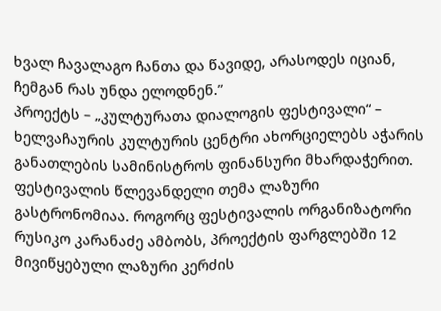ხვალ ჩავალაგო ჩანთა და წავიდე, არასოდეს იციან, ჩემგან რას უნდა ელოდნენ.”
პროექტს – „კულტურათა დიალოგის ფესტივალი“ – ხელვაჩაურის კულტურის ცენტრი ახორციელებს აჭარის განათლების სამინისტროს ფინანსური მხარდაჭერით. ფესტივალის წლევანდელი თემა ლაზური გასტრონომიაა. როგორც ფესტივალის ორგანიზატორი რუსიკო კარანაძე ამბობს, პროექტის ფარგლებში 12 მივიწყებული ლაზური კერძის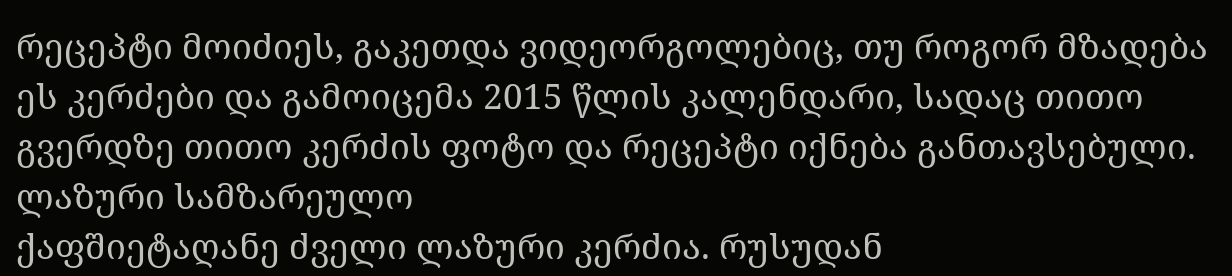რეცეპტი მოიძიეს, გაკეთდა ვიდეორგოლებიც, თუ როგორ მზადება ეს კერძები და გამოიცემა 2015 წლის კალენდარი, სადაც თითო გვერდზე თითო კერძის ფოტო და რეცეპტი იქნება განთავსებული.
ლაზური სამზარეულო
ქაფშიეტაღანე ძველი ლაზური კერძია. რუსუდან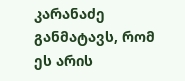კარანაძე განმატავს, რომ ეს არის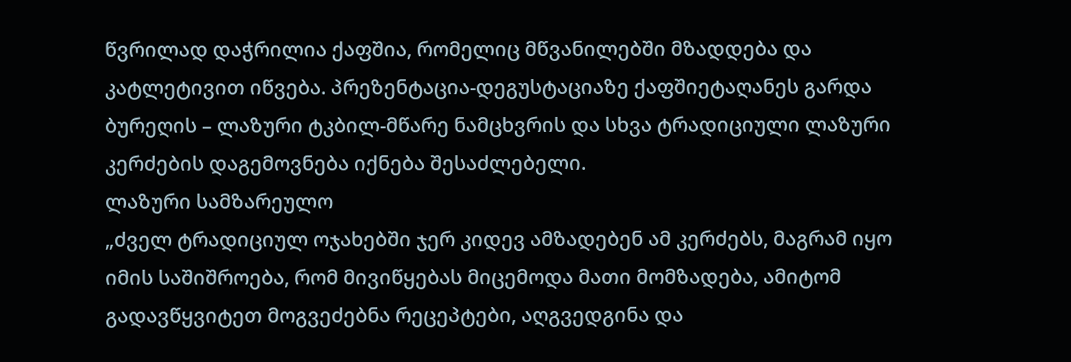წვრილად დაჭრილია ქაფშია, რომელიც მწვანილებში მზადდება და კატლეტივით იწვება. პრეზენტაცია-დეგუსტაციაზე ქაფშიეტაღანეს გარდა ბურეღის – ლაზური ტკბილ-მწარე ნამცხვრის და სხვა ტრადიციული ლაზური კერძების დაგემოვნება იქნება შესაძლებელი.
ლაზური სამზარეულო
„ძველ ტრადიციულ ოჯახებში ჯერ კიდევ ამზადებენ ამ კერძებს, მაგრამ იყო იმის საშიშროება, რომ მივიწყებას მიცემოდა მათი მომზადება, ამიტომ გადავწყვიტეთ მოგვეძებნა რეცეპტები, აღგვედგინა და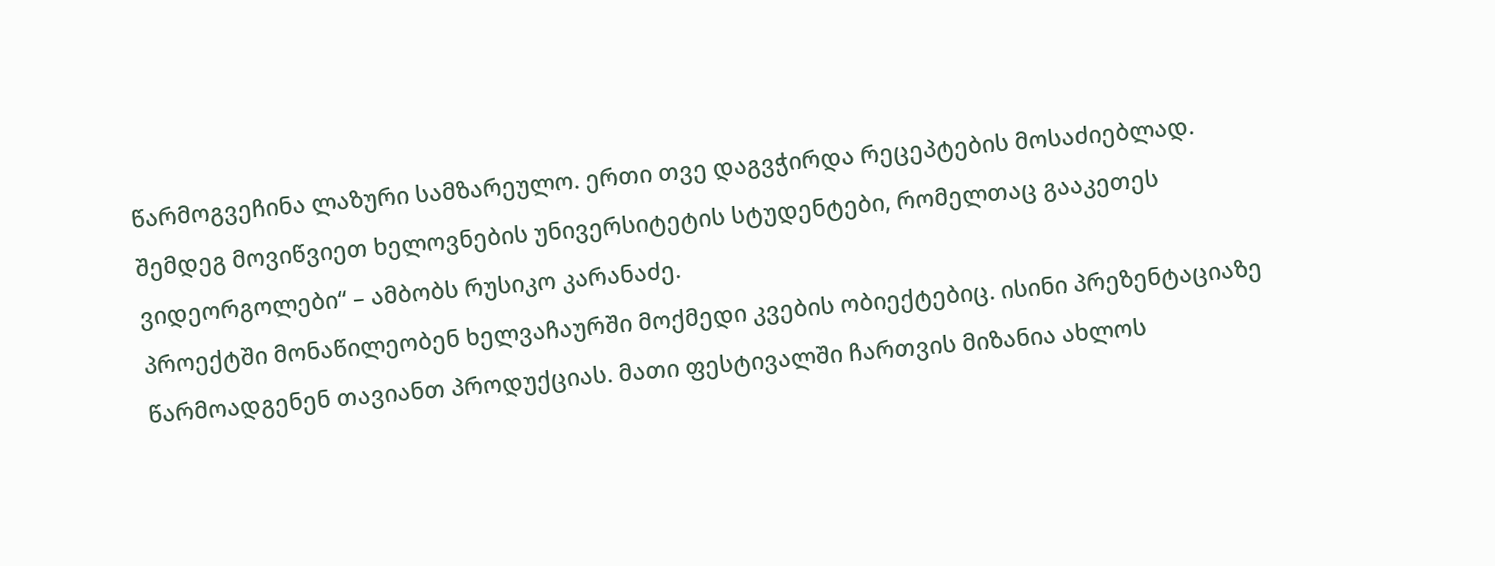წარმოგვეჩინა ლაზური სამზარეულო. ერთი თვე დაგვჭირდა რეცეპტების მოსაძიებლად. შემდეგ მოვიწვიეთ ხელოვნების უნივერსიტეტის სტუდენტები, რომელთაც გააკეთეს ვიდეორგოლები“ – ამბობს რუსიკო კარანაძე.
პროექტში მონაწილეობენ ხელვაჩაურში მოქმედი კვების ობიექტებიც. ისინი პრეზენტაციაზე წარმოადგენენ თავიანთ პროდუქციას. მათი ფესტივალში ჩართვის მიზანია ახლოს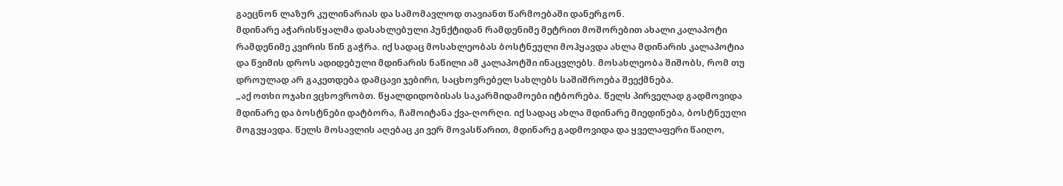გაეცნონ ლაზურ კულინარიას და სამომავლოდ თავიანთ წარმოებაში დანერგონ.
მდინარე აჭარისწყალმა დასახლებული პუნქტიდან რამდენიმე მეტრით მოშორებით ახალი კალაპოტი რამდენიმე კვირის წინ გაჭრა. იქ სადაც მოსახლეობას ბოსტნეული მოჰყავდა ახლა მდინარის კალაპოტია და წვიმის დროს ადიდებული მდინარის ნაწილი ამ კალაპოტში ინაცვლებს. მოსახლეობა შიშობს, რომ თუ დროულად არ გაკეთდება დამცავი ჯებირი, საცხოვრებელ სახლებს საშიშროება შეექმნება.
„აქ ოთხი ოჯახი ვცხოვრობთ. წყალდიდობისას საკარმიდამოები იტბორება. წელს პირველად გადმოვიდა მდინარე და ბოსტნები დატბორა, ჩამოიტანა ქვა-ღორღი. იქ სადაც ახლა მდინარე მიედინება, ბოსტნეული მოგვყავდა. წელს მოსავლის აღებაც კი ვერ მოვასწარით, მდინარე გადმოვიდა და ყველაფერი წაიღო,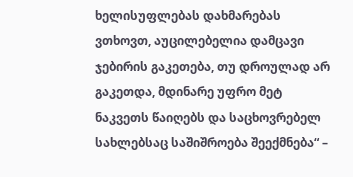ხელისუფლებას დახმარებას ვთხოვთ, აუცილებელია დამცავი ჯებირის გაკეთება, თუ დროულად არ გაკეთდა, მდინარე უფრო მეტ ნაკვეთს წაიღებს და საცხოვრებელ სახლებსაც საშიშროება შეექმნება“ –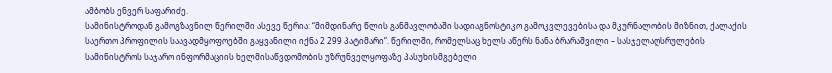ამბობს ენვერ საფარიძე.
სამინისტროდან გამოგზავნილ წერილში ასევე წერია: “მიმდინარე წლის განმავლობაში სადიაგნოსტიკო გამოკვლევებისა და მკურნალობის მიზნით, ქალაქის საერთო პროფილის საავადმყოფოებში გაყვანილი იქნა 2 299 პატიმარი”. წერილში, რომელსაც ხელს აწერს ნანა ბრარაშვილი – სასჯელაღსრულების სამინისტროს საჯარო ინფორმაციის ხელმისაწვდომობის უზრუნველყოფაზე პასუხისმგებელი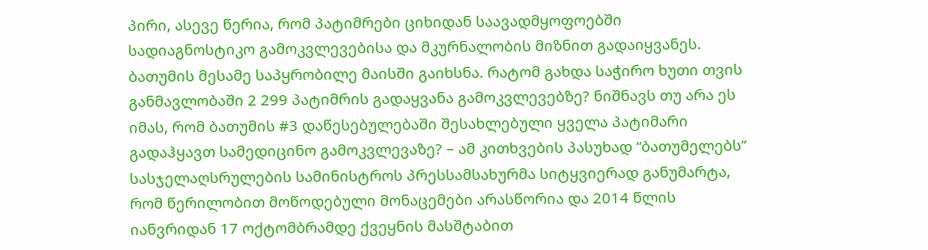პირი, ასევე წერია, რომ პატიმრები ციხიდან საავადმყოფოებში სადიაგნოსტიკო გამოკვლევებისა და მკურნალობის მიზნით გადაიყვანეს.
ბათუმის მესამე საპყრობილე მაისში გაიხსნა. რატომ გახდა საჭირო ხუთი თვის განმავლობაში 2 299 პატიმრის გადაყვანა გამოკვლევებზე? ნიშნავს თუ არა ეს იმას, რომ ბათუმის #3 დაწესებულებაში შესახლებული ყველა პატიმარი გადაჰყავთ სამედიცინო გამოკვლევაზე? – ამ კითხვების პასუხად “ბათუმელებს” სასჯელაღსრულების სამინისტროს პრესსამსახურმა სიტყვიერად განუმარტა, რომ წერილობით მოწოდებული მონაცემები არასწორია და 2014 წლის იანვრიდან 17 ოქტომბრამდე ქვეყნის მასშტაბით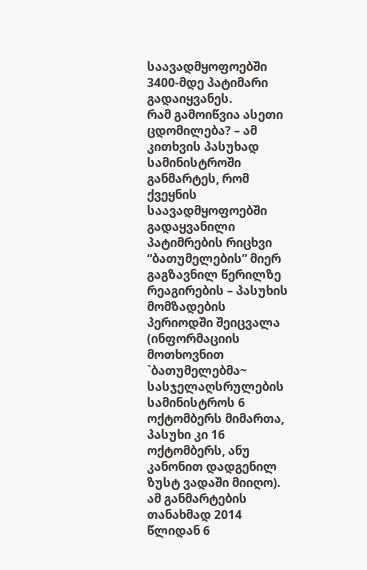საავადმყოფოებში 3400-მდე პატიმარი გადაიყვანეს.
რამ გამოიწვია ასეთი ცდომილება? – ამ კითხვის პასუხად სამინისტროში განმარტეს, რომ ქვეყნის საავადმყოფოებში გადაყვანილი პატიმრების რიცხვი “ბათუმელების” მიერ გაგზავნილ წერილზე რეაგირების – პასუხის მომზადების პერიოდში შეიცვალა (ინფორმაციის მოთხოვნით `ბათუმელებმა~ სასჯელაღსრულების სამინისტროს 6 ოქტომბერს მიმართა, პასუხი კი 16 ოქტომბერს, ანუ კანონით დადგენილ ზუსტ ვადაში მიიღო). ამ განმარტების თანახმად 2014 წლიდან 6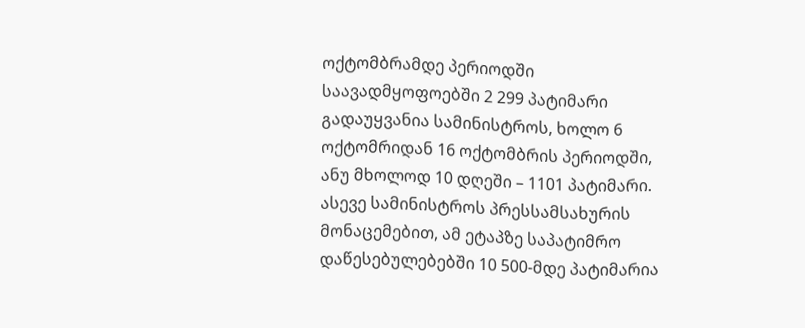ოქტომბრამდე პერიოდში საავადმყოფოებში 2 299 პატიმარი გადაუყვანია სამინისტროს, ხოლო 6 ოქტომრიდან 16 ოქტომბრის პერიოდში, ანუ მხოლოდ 10 დღეში – 1101 პატიმარი.
ასევე სამინისტროს პრესსამსახურის მონაცემებით, ამ ეტაპზე საპატიმრო დაწესებულებებში 10 500-მდე პატიმარია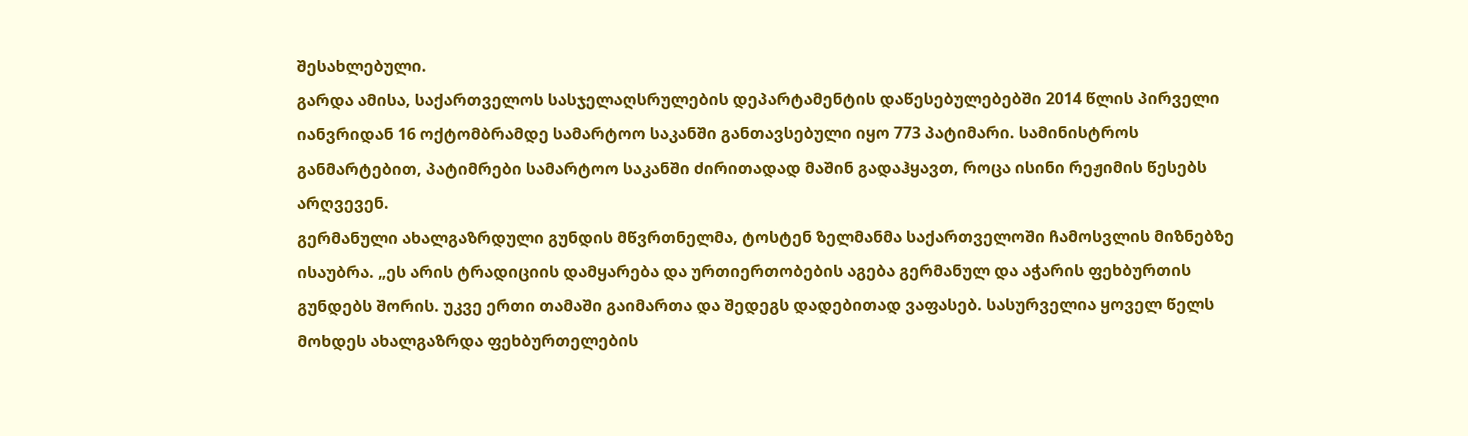შესახლებული.
გარდა ამისა, საქართველოს სასჯელაღსრულების დეპარტამენტის დაწესებულებებში 2014 წლის პირველი იანვრიდან 16 ოქტომბრამდე სამარტოო საკანში განთავსებული იყო 773 პატიმარი. სამინისტროს განმარტებით, პატიმრები სამარტოო საკანში ძირითადად მაშინ გადაჰყავთ, როცა ისინი რეჟიმის წესებს არღვევენ.
გერმანული ახალგაზრდული გუნდის მწვრთნელმა, ტოსტენ ზელმანმა საქართველოში ჩამოსვლის მიზნებზე ისაუბრა. „ეს არის ტრადიციის დამყარება და ურთიერთობების აგება გერმანულ და აჭარის ფეხბურთის გუნდებს შორის. უკვე ერთი თამაში გაიმართა და შედეგს დადებითად ვაფასებ. სასურველია ყოველ წელს მოხდეს ახალგაზრდა ფეხბურთელების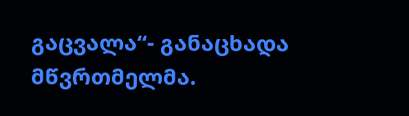გაცვალა“- განაცხადა მწვრთმელმა.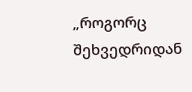„როგორც შეხვედრიდან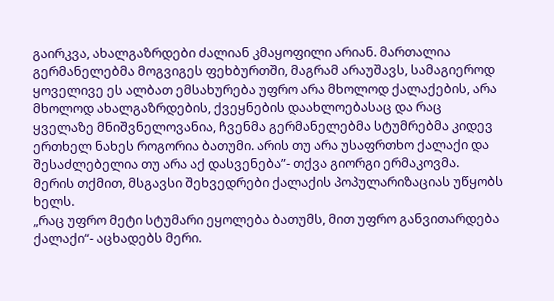გაირკვა, ახალგაზრდები ძალიან კმაყოფილი არიან. მართალია გერმანელებმა მოგვიგეს ფეხბურთში, მაგრამ არაუშავს, სამაგიეროდ ყოველივე ეს ალბათ ემსახურება უფრო არა მხოლოდ ქალაქების, არა მხოლოდ ახალგაზრდების, ქვეყნების დაახლოებასაც და რაც ყველაზე მნიშვნელოვანია, ჩვენმა გერმანელებმა სტუმრებმა კიდევ ერთხელ ნახეს როგორია ბათუმი. არის თუ არა უსაფრთხო ქალაქი და შესაძლებელია თუ არა აქ დასვენება”- თქვა გიორგი ერმაკოვმა.
მერის თქმით, მსგავსი შეხვედრები ქალაქის პოპულარიზაციას უწყობს ხელს.
„რაც უფრო მეტი სტუმარი ეყოლება ბათუმს, მით უფრო განვითარდება ქალაქი“- აცხადებს მერი.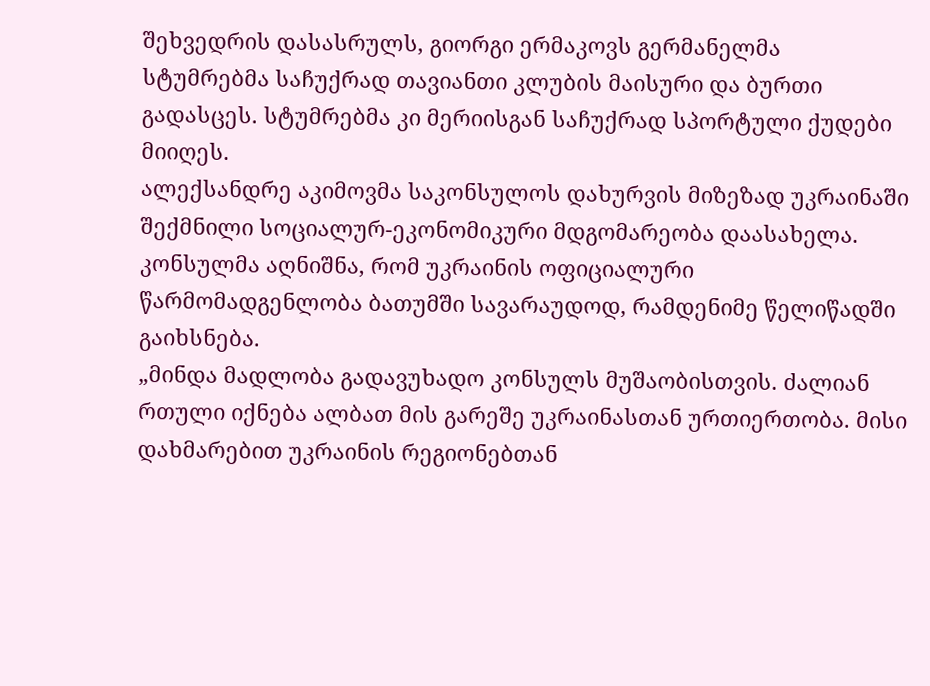შეხვედრის დასასრულს, გიორგი ერმაკოვს გერმანელმა სტუმრებმა საჩუქრად თავიანთი კლუბის მაისური და ბურთი გადასცეს. სტუმრებმა კი მერიისგან საჩუქრად სპორტული ქუდები მიიღეს.
ალექსანდრე აკიმოვმა საკონსულოს დახურვის მიზეზად უკრაინაში შექმნილი სოციალურ-ეკონომიკური მდგომარეობა დაასახელა. კონსულმა აღნიშნა, რომ უკრაინის ოფიციალური წარმომადგენლობა ბათუმში სავარაუდოდ, რამდენიმე წელიწადში გაიხსნება.
„მინდა მადლობა გადავუხადო კონსულს მუშაობისთვის. ძალიან რთული იქნება ალბათ მის გარეშე უკრაინასთან ურთიერთობა. მისი დახმარებით უკრაინის რეგიონებთან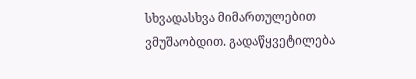სხვადასხვა მიმართულებით ვმუშაობდით. გადაწყვეტილება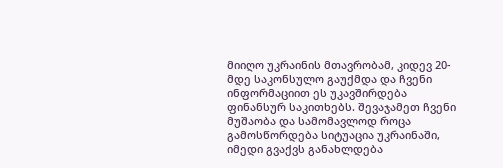მიიღო უკრაინის მთავრობამ, კიდევ 20-მდე საკონსულო გაუქმდა და ჩვენი ინფორმაციით ეს უკავშირდება ფინანსურ საკითხებს. შევაჯამეთ ჩვენი მუშაობა და სამომავლოდ როცა გამოსწორდება სიტუაცია უკრაინაში, იმედი გვაქვს განახლდება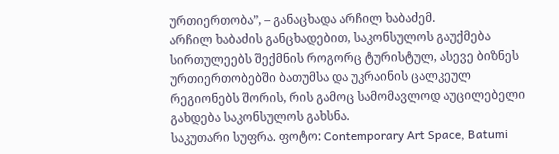ურთიერთობა”, – განაცხადა არჩილ ხაბაძემ.
არჩილ ხაბაძის განცხადებით, საკონსულოს გაუქმება სირთულეებს შექმნის როგორც ტურისტულ, ასევე ბიზნეს ურთიერთობებში ბათუმსა და უკრაინის ცალკეულ რეგიონებს შორის, რის გამოც სამომავლოდ აუცილებელი გახდება საკონსულოს გახსნა.
საკუთარი სუფრა. ფოტო: Contemporary Art Space, Batumi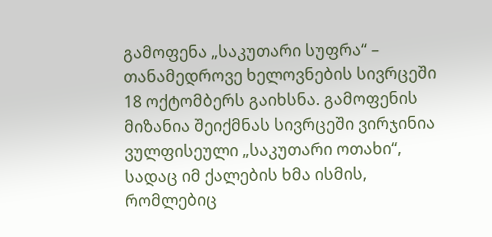გამოფენა „საკუთარი სუფრა“ – თანამედროვე ხელოვნების სივრცეში 18 ოქტომბერს გაიხსნა. გამოფენის მიზანია შეიქმნას სივრცეში ვირჯინია ვულფისეული „საკუთარი ოთახი“, სადაც იმ ქალების ხმა ისმის, რომლებიც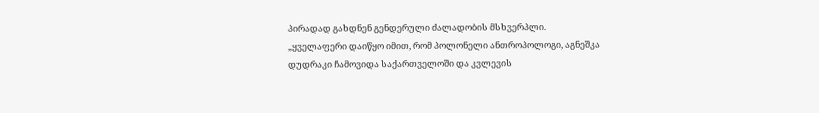პირადად გახდნენ გენდერული ძალადობის მსხვერპლი.
„ყველაფერი დაიწყო იმით, რომ პოლონელი ანთროპოლოგი, აგნეშკა დუდრაკი ჩამოვიდა საქართველოში და კვლევის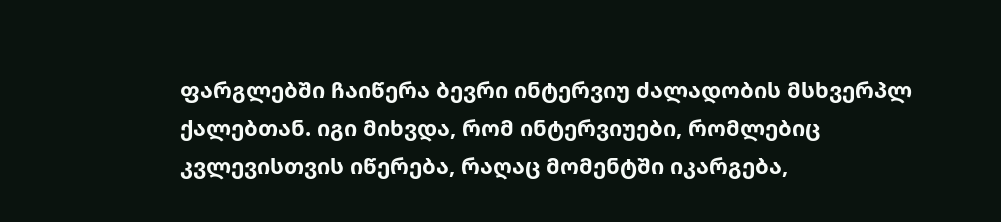ფარგლებში ჩაიწერა ბევრი ინტერვიუ ძალადობის მსხვერპლ ქალებთან. იგი მიხვდა, რომ ინტერვიუები, რომლებიც კვლევისთვის იწერება, რაღაც მომენტში იკარგება,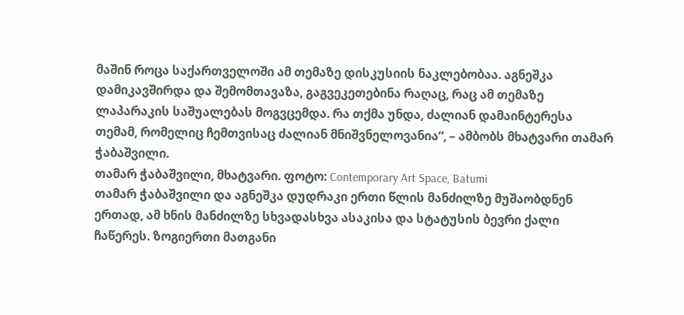მაშინ როცა საქართველოში ამ თემაზე დისკუსიის ნაკლებობაა. აგნეშკა დამიკავშირდა და შემომთავაზა, გაგვეკეთებინა რაღაც, რაც ამ თემაზე ლაპარაკის საშუალებას მოგვცემდა. რა თქმა უნდა, ძალიან დამაინტერესა თემამ, რომელიც ჩემთვისაც ძალიან მნიშვნელოვანია“, – ამბობს მხატვარი თამარ ჭაბაშვილი.
თამარ ჭაბაშვილი, მხატვარი. ფოტო: Contemporary Art Space, Batumi
თამარ ჭაბაშვილი და აგნეშკა დუდრაკი ერთი წლის მანძილზე მუშაობდნენ ერთად, ამ ხნის მანძილზე სხვადასხვა ასაკისა და სტატუსის ბევრი ქალი ჩაწერეს. ზოგიერთი მათგანი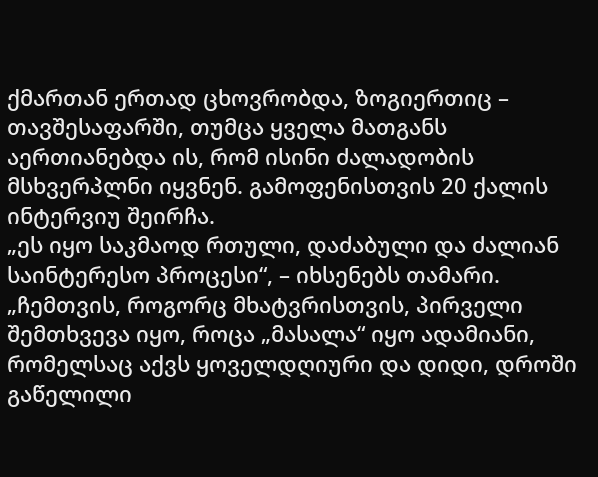ქმართან ერთად ცხოვრობდა, ზოგიერთიც – თავშესაფარში, თუმცა ყველა მათგანს აერთიანებდა ის, რომ ისინი ძალადობის მსხვერპლნი იყვნენ. გამოფენისთვის 20 ქალის ინტერვიუ შეირჩა.
„ეს იყო საკმაოდ რთული, დაძაბული და ძალიან საინტერესო პროცესი“, – იხსენებს თამარი. „ჩემთვის, როგორც მხატვრისთვის, პირველი შემთხვევა იყო, როცა „მასალა“ იყო ადამიანი, რომელსაც აქვს ყოველდღიური და დიდი, დროში გაწელილი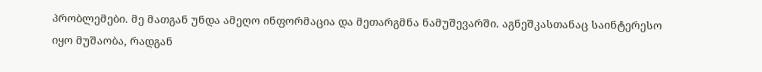პრობლემები. მე მათგან უნდა ამეღო ინფორმაცია და მეთარგმნა ნამუშევარში. აგნეშკასთანაც საინტერესო იყო მუშაობა, რადგან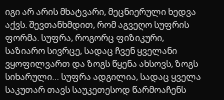იგი არ არის მხატვარი, მეცნიერული ხედვა აქვს. შევთანხმდით, რომ აგვეღო სუფრის ფორმა. სუფრა, როგორც ფიზიკური, საზიარო სივრცე, სადაც ჩვენ ყველანი ვყოფილვართ და ზოგს წყენა ახსოვს, ზოგს სიხარული… სუფრა ადგილია, სადაც ყველა საკუთარ თავს საუკეთესოდ წარმოაჩენს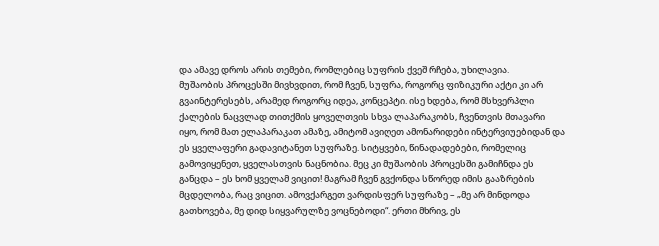და ამავე დროს არის თემები, რომლებიც სუფრის ქვეშ რჩება, უხილავია.
მუშაობის პროცესში მივხვდით, რომ ჩვენ, სუფრა, როგორც ფიზიკური აქტი კი არ გვაინტერესებს, არამედ როგორც იდეა, კონცეპტი. ისე ხდება, რომ მსხვერპლი ქალების ნაცვლად თითქმის ყოველთვის სხვა ლაპარაკობს, ჩვენთვის მთავარი იყო, რომ მათ ელაპარაკათ ამაზე, ამიტომ ავიღეთ ამონარიდები ინტერვიუებიდან და ეს ყველაფერი გადავიტანეთ სუფრაზე. სიტყვები, წინადადებები, რომელიც გამოვიყენეთ, ყველასთვის ნაცნობია. მეც კი მუშაობის პროცესში გამიჩნდა ეს განცდა – ეს ხომ ყველამ ვიცით! მაგრამ ჩვენ გვქონდა სწორედ იმის გააზრების მცდელობა, რაც ვიცით. ამოვქარგეთ ვარდისფერ სუფრაზე – „მე არ მინდოდა გათხოვება, მე დიდ სიყვარულზე ვოცნებოდი“. ერთი მხრივ, ეს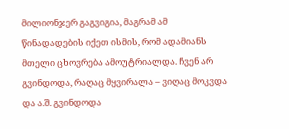მილიონჯერ გაგვიგია, მაგრამ ამ წინადადების იქეთ ისმის, რომ ადამიანს მთელი ცხოვრება ამოუტრიალდა. ჩვენ არ გვინდოდა, რაღაც მყვირალა – ვიღაც მოკვდა და ა.შ. გვინდოდა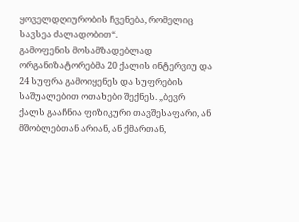ყოველდღიურობის ჩვენება, რომელიც სავსეა ძალადობით“.
გამოფენის მოსამზადებლად ორგანიზატორებმა 20 ქალის ინტერვიუ და 24 სუფრა გამოიყენეს და სუფრების საშუალებით ოთახები შექნეს. „ბევრ ქალს გააჩნია ფიზიკური თავშესაფარი, ან მშობლებთან არიან, ან ქმართან,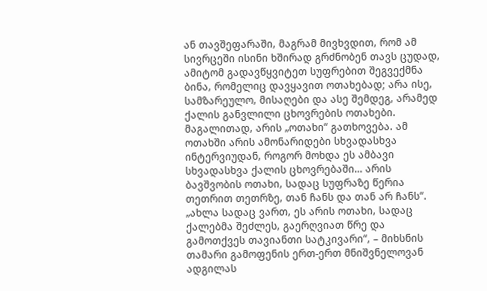ან თავშეფარაში, მაგრამ მივხვდით, რომ ამ სივრცეში ისინი ხშირად გრძნობენ თავს ცუდად, ამიტომ გადავწყვიტეთ სუფრებით შეგვექმნა ბინა, რომელიც დავყავით ოთახებად; არა ისე, სამზარეულო, მისაღები და ასე შემდეგ, არამედ ქალის განვლილი ცხოვრების ოთახები. მაგალითად, არის „ოთახი“ გათხოვება. ამ ოთახში არის ამონარიდები სხვადასხვა ინტერვიუდან, როგორ მოხდა ეს ამბავი სხვადასხვა ქალის ცხოვრებაში… არის ბავშვობის ოთახი, სადაც სუფრაზე წერია თეთრით თეთრზე, თან ჩანს და თან არ ჩანს“.
„ახლა სადაც ვართ, ეს არის ოთახი, სადაც ქალებმა შეძლეს, გაერღვიათ წრე და გამოთქვეს თავიანთი სატკივარი“, – მიხსნის თამარი გამოფენის ერთ-ერთ მნიშვნელოვან ადგილას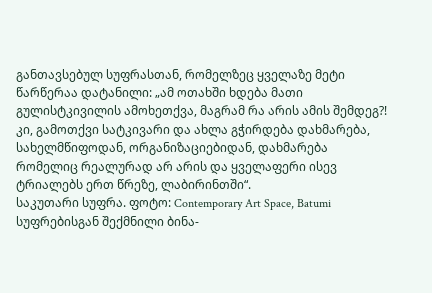განთავსებულ სუფრასთან, რომელზეც ყველაზე მეტი წარწერაა დატანილი: „ამ ოთახში ხდება მათი გულისტკივილის ამოხეთქვა, მაგრამ რა არის ამის შემდეგ?! კი, გამოთქვი სატკივარი და ახლა გჭირდება დახმარება, სახელმწიფოდან, ორგანიზაციებიდან, დახმარება რომელიც რეალურად არ არის და ყველაფერი ისევ ტრიალებს ერთ წრეზე, ლაბირინთში“.
საკუთარი სუფრა. ფოტო: Contemporary Art Space, Batumi
სუფრებისგან შექმნილი ბინა-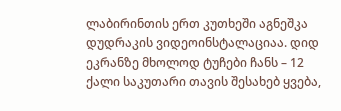ლაბირინთის ერთ კუთხეში აგნეშკა დუდრაკის ვიდეოინსტალაციაა. დიდ ეკრანზე მხოლოდ ტუჩები ჩანს – 12 ქალი საკუთარი თავის შესახებ ყვება,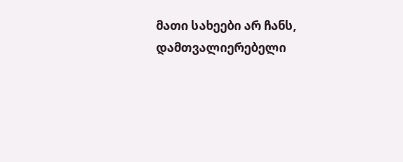მათი სახეები არ ჩანს, დამთვალიერებელი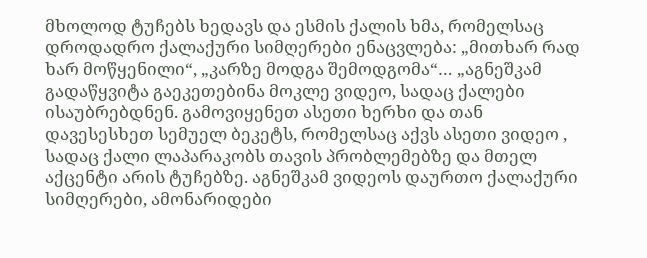მხოლოდ ტუჩებს ხედავს და ესმის ქალის ხმა, რომელსაც დროდადრო ქალაქური სიმღერები ენაცვლება: „მითხარ რად ხარ მოწყენილი“, „კარზე მოდგა შემოდგომა“… „აგნეშკამ გადაწყვიტა გაეკეთებინა მოკლე ვიდეო, სადაც ქალები ისაუბრებდნენ. გამოვიყენეთ ასეთი ხერხი და თან დავესესხეთ სემუელ ბეკეტს, რომელსაც აქვს ასეთი ვიდეო , სადაც ქალი ლაპარაკობს თავის პრობლემებზე და მთელ აქცენტი არის ტუჩებზე. აგნეშკამ ვიდეოს დაურთო ქალაქური სიმღერები, ამონარიდები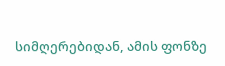სიმღერებიდან, ამის ფონზე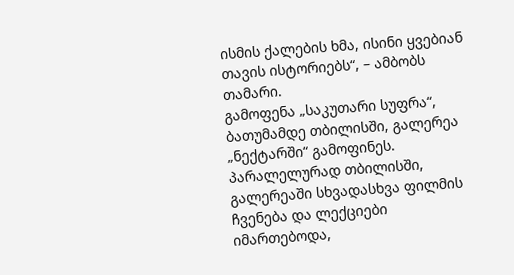ისმის ქალების ხმა, ისინი ყვებიან თავის ისტორიებს“, – ამბობს თამარი.
გამოფენა „საკუთარი სუფრა“, ბათუმამდე თბილისში, გალერეა „ნექტარში“ გამოფინეს. პარალელურად თბილისში, გალერეაში სხვადასხვა ფილმის ჩვენება და ლექციები იმართებოდა,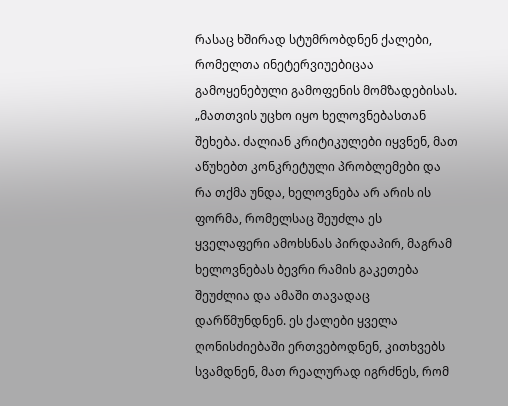რასაც ხშირად სტუმრობდნენ ქალები, რომელთა ინეტერვიუებიცაა გამოყენებული გამოფენის მომზადებისას. „მათთვის უცხო იყო ხელოვნებასთან შეხება. ძალიან კრიტიკულები იყვნენ, მათ აწუხებთ კონკრეტული პრობლემები და რა თქმა უნდა, ხელოვნება არ არის ის ფორმა, რომელსაც შეუძლა ეს ყველაფერი ამოხსნას პირდაპირ, მაგრამ ხელოვნებას ბევრი რამის გაკეთება შეუძლია და ამაში თავადაც დარწმუნდნენ. ეს ქალები ყველა ღონისძიებაში ერთვებოდნენ, კითხვებს სვამდნენ, მათ რეალურად იგრძნეს, რომ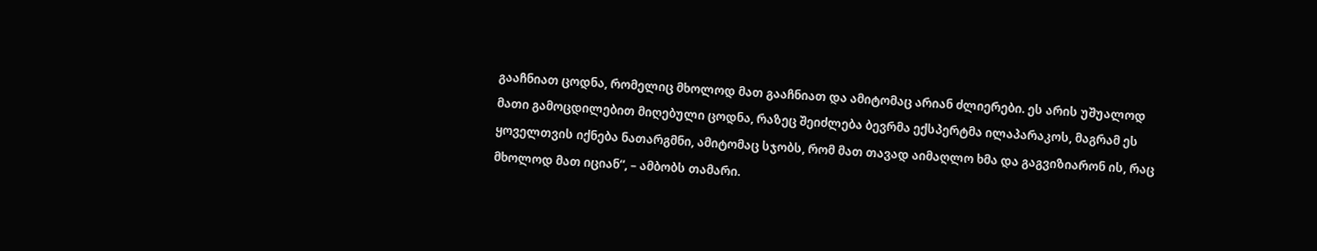გააჩნიათ ცოდნა, რომელიც მხოლოდ მათ გააჩნიათ და ამიტომაც არიან ძლიერები. ეს არის უშუალოდ მათი გამოცდილებით მიღებული ცოდნა, რაზეც შეიძლება ბევრმა ექსპერტმა ილაპარაკოს, მაგრამ ეს ყოველთვის იქნება ნათარგმნი, ამიტომაც სჯობს, რომ მათ თავად აიმაღლო ხმა და გაგვიზიარონ ის, რაც მხოლოდ მათ იციან“, – ამბობს თამარი.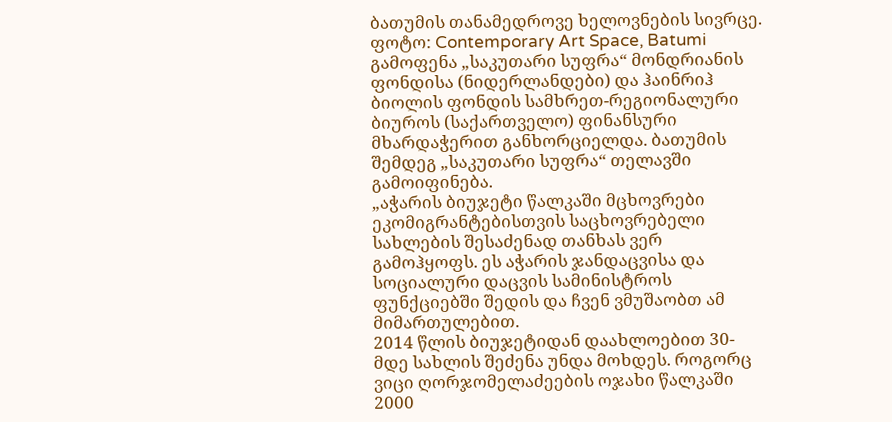ბათუმის თანამედროვე ხელოვნების სივრცე. ფოტო: Contemporary Art Space, Batumi
გამოფენა „საკუთარი სუფრა“ მონდრიანის ფონდისა (ნიდერლანდები) და ჰაინრიჰ ბიოლის ფონდის სამხრეთ-რეგიონალური ბიუროს (საქართველო) ფინანსური მხარდაჭერით განხორციელდა. ბათუმის შემდეგ „საკუთარი სუფრა“ თელავში გამოიფინება.
„აჭარის ბიუჯეტი წალკაში მცხოვრები ეკომიგრანტებისთვის საცხოვრებელი სახლების შესაძენად თანხას ვერ გამოჰყოფს. ეს აჭარის ჯანდაცვისა და სოციალური დაცვის სამინისტროს ფუნქციებში შედის და ჩვენ ვმუშაობთ ამ მიმართულებით.
2014 წლის ბიუჯეტიდან დაახლოებით 30-მდე სახლის შეძენა უნდა მოხდეს. როგორც ვიცი ღორჯომელაძეების ოჯახი წალკაში 2000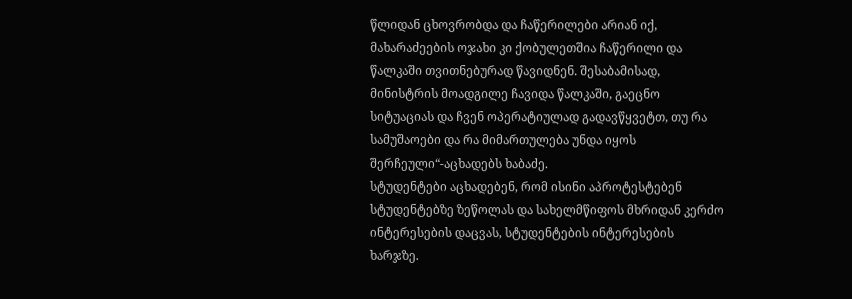წლიდან ცხოვრობდა და ჩაწერილები არიან იქ, მახარაძეების ოჯახი კი ქობულეთშია ჩაწერილი და წალკაში თვითნებურად წავიდნენ. შესაბამისად, მინისტრის მოადგილე ჩავიდა წალკაში, გაეცნო სიტუაციას და ჩვენ ოპერატიულად გადავწყვეტთ, თუ რა სამუშაოები და რა მიმართულება უნდა იყოს შერჩეული“-აცხადებს ხაბაძე.
სტუდენტები აცხადებენ, რომ ისინი აპროტესტებენ სტუდენტებზე ზეწოლას და სახელმწიფოს მხრიდან კერძო ინტერესების დაცვას, სტუდენტების ინტერესების ხარჯზე.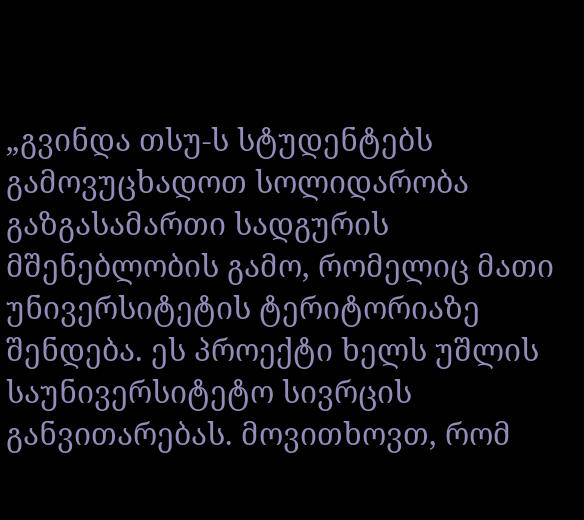„გვინდა თსუ-ს სტუდენტებს გამოვუცხადოთ სოლიდარობა გაზგასამართი სადგურის მშენებლობის გამო, რომელიც მათი უნივერსიტეტის ტერიტორიაზე შენდება. ეს პროექტი ხელს უშლის საუნივერსიტეტო სივრცის განვითარებას. მოვითხოვთ, რომ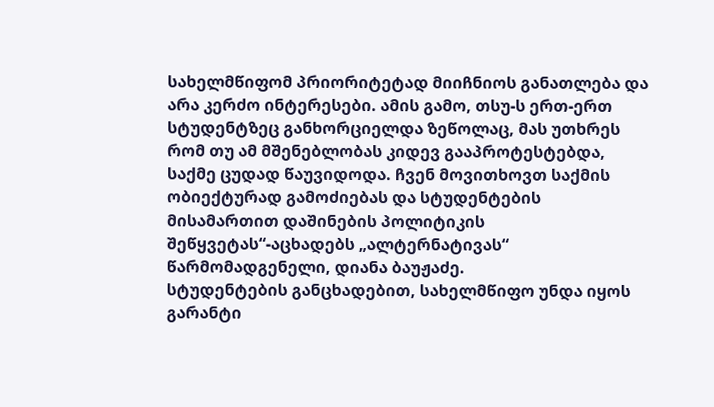სახელმწიფომ პრიორიტეტად მიიჩნიოს განათლება და არა კერძო ინტერესები. ამის გამო, თსუ-ს ერთ-ერთ სტუდენტზეც განხორციელდა ზეწოლაც, მას უთხრეს რომ თუ ამ მშენებლობას კიდევ გააპროტესტებდა, საქმე ცუდად წაუვიდოდა. ჩვენ მოვითხოვთ საქმის ობიექტურად გამოძიებას და სტუდენტების მისამართით დაშინების პოლიტიკის შეწყვეტას“-აცხადებს „ალტერნატივას“ წარმომადგენელი, დიანა ბაუჟაძე.
სტუდენტების განცხადებით, სახელმწიფო უნდა იყოს გარანტი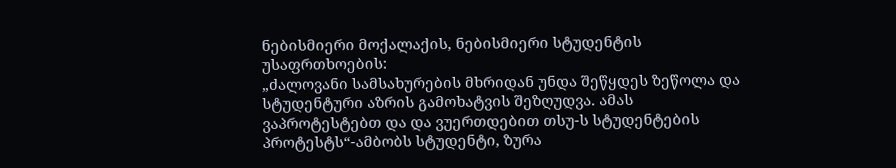ნებისმიერი მოქალაქის, ნებისმიერი სტუდენტის უსაფრთხოების:
„ძალოვანი სამსახურების მხრიდან უნდა შეწყდეს ზეწოლა და სტუდენტური აზრის გამოხატვის შეზღუდვა. ამას ვაპროტესტებთ და და ვუერთდებით თსუ-ს სტუდენტების პროტესტს“-ამბობს სტუდენტი, ზურა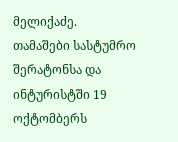მელიქაძე.
თამაშები სასტუმრო შერატონსა და ინტურისტში 19 ოქტომბერს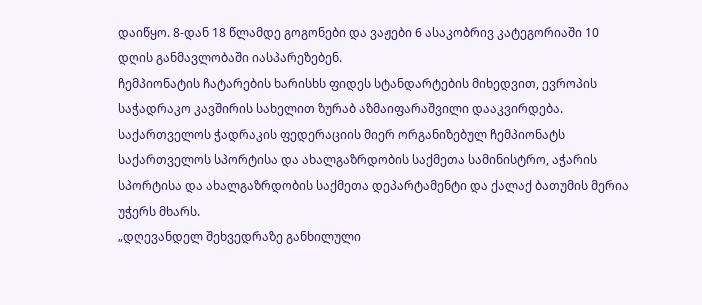დაიწყო. 8-დან 18 წლამდე გოგონები და ვაჟები 6 ასაკობრივ კატეგორიაში 10 დღის განმავლობაში იასპარეზებენ.
ჩემპიონატის ჩატარების ხარისხს ფიდეს სტანდარტების მიხედვით, ევროპის საჭადრაკო კავშირის სახელით ზურაბ აზმაიფარაშვილი დააკვირდება.
საქართველოს ჭადრაკის ფედერაციის მიერ ორგანიზებულ ჩემპიონატს საქართველოს სპორტისა და ახალგაზრდობის საქმეთა სამინისტრო, აჭარის სპორტისა და ახალგაზრდობის საქმეთა დეპარტამენტი და ქალაქ ბათუმის მერია უჭერს მხარს.
„დღევანდელ შეხვედრაზე განხილული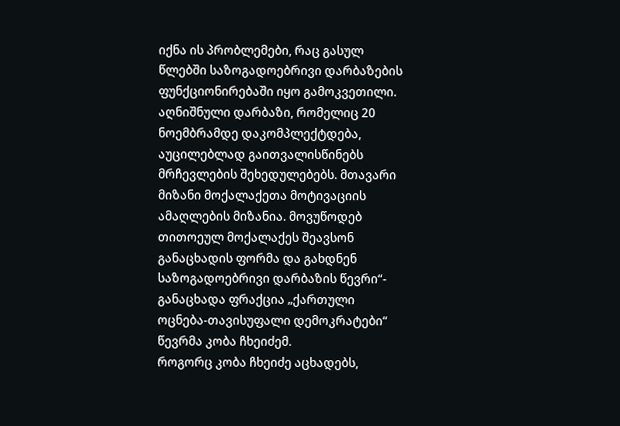იქნა ის პრობლემები, რაც გასულ წლებში საზოგადოებრივი დარბაზების ფუნქციონირებაში იყო გამოკვეთილი. აღნიშნული დარბაზი, რომელიც 20 ნოემბრამდე დაკომპლექტდება, აუცილებლად გაითვალისწინებს მრჩევლების შეხედულებებს. მთავარი მიზანი მოქალაქეთა მოტივაციის ამაღლების მიზანია. მოვუწოდებ თითოეულ მოქალაქეს შეავსონ განაცხადის ფორმა და გახდნენ საზოგადოებრივი დარბაზის წევრი“- განაცხადა ფრაქცია „ქართული ოცნება-თავისუფალი დემოკრატები“ წევრმა კობა ჩხეიძემ.
როგორც კობა ჩხეიძე აცხადებს,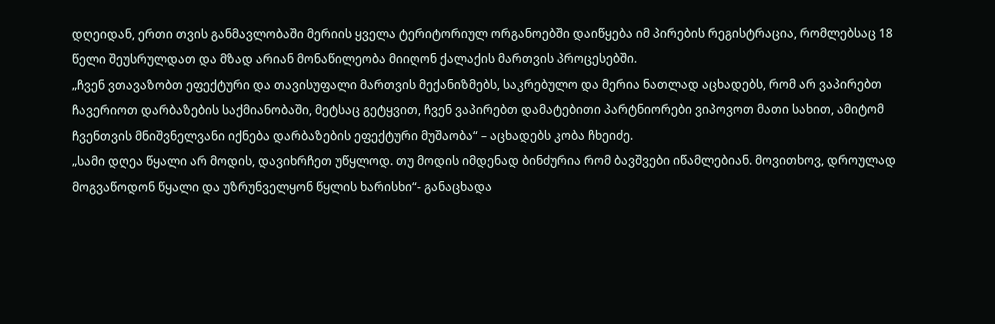დღეიდან, ერთი თვის განმავლობაში მერიის ყველა ტერიტორიულ ორგანოებში დაიწყება იმ პირების რეგისტრაცია, რომლებსაც 18 წელი შეუსრულდათ და მზად არიან მონაწილეობა მიიღონ ქალაქის მართვის პროცესებში.
„ჩვენ ვთავაზობთ ეფექტური და თავისუფალი მართვის მექანიზმებს, საკრებულო და მერია ნათლად აცხადებს, რომ არ ვაპირებთ ჩავერიოთ დარბაზების საქმიანობაში, მეტსაც გეტყვით, ჩვენ ვაპირებთ დამატებითი პარტნიორები ვიპოვოთ მათი სახით, ამიტომ ჩვენთვის მნიშვნელვანი იქნება დარბაზების ეფექტური მუშაობა“ – აცხადებს კობა ჩხეიძე.
„სამი დღეა წყალი არ მოდის, დავიხრჩეთ უწყლოდ. თუ მოდის იმდენად ბინძურია რომ ბავშვები იწამლებიან. მოვითხოვ, დროულად მოგვაწოდონ წყალი და უზრუნველყონ წყლის ხარისხი“- განაცხადა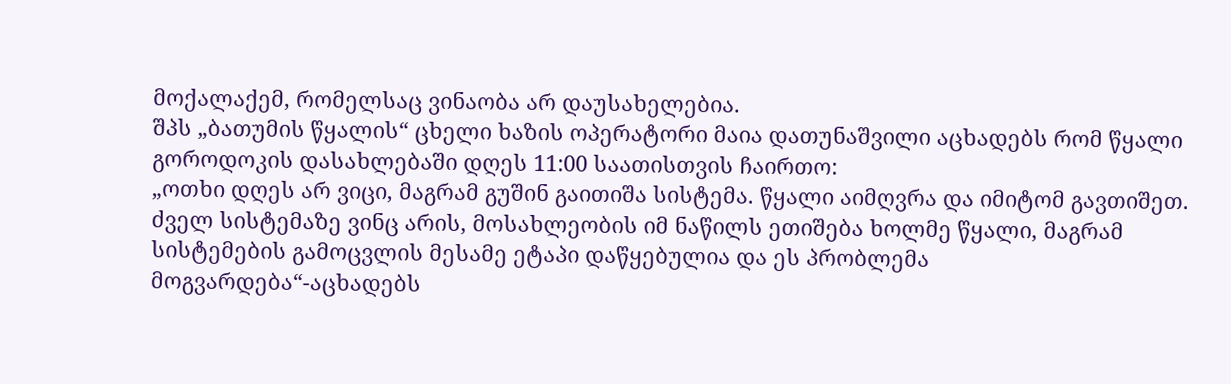მოქალაქემ, რომელსაც ვინაობა არ დაუსახელებია.
შპს „ბათუმის წყალის“ ცხელი ხაზის ოპერატორი მაია დათუნაშვილი აცხადებს რომ წყალი გოროდოკის დასახლებაში დღეს 11:00 საათისთვის ჩაირთო:
„ოთხი დღეს არ ვიცი, მაგრამ გუშინ გაითიშა სისტემა. წყალი აიმღვრა და იმიტომ გავთიშეთ. ძველ სისტემაზე ვინც არის, მოსახლეობის იმ ნაწილს ეთიშება ხოლმე წყალი, მაგრამ სისტემების გამოცვლის მესამე ეტაპი დაწყებულია და ეს პრობლემა მოგვარდება“-აცხადებს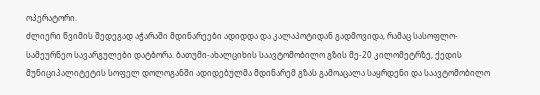ოპერატორი.
ძლიერი წვიმის შედეგად აჭარაში მდინარეები ადიდდა და კალაპოტიდან გადმოვიდა, რამაც სასოფლო-სამეურნეო სავარგულები დატბორა. ბათუმი-ახალციხის საავტომობილო გზის მე-20 კილომეტრზე, ქედის მუნიციპალიტეტის სოფელ დოლოგანში ადიდებულმა მდინარემ გზას გამოაცალა საყრდენი და საავტომობილო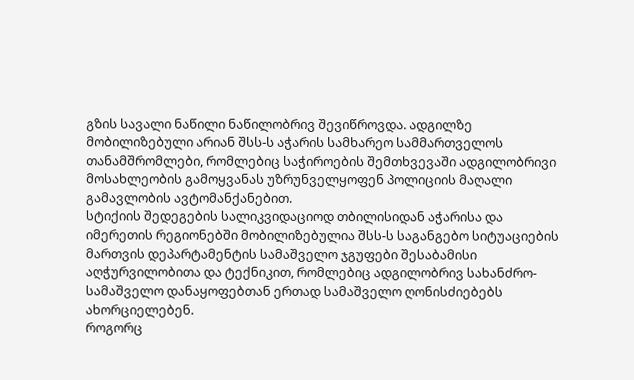გზის სავალი ნაწილი ნაწილობრივ შევიწროვდა. ადგილზე მობილიზებული არიან შსს-ს აჭარის სამხარეო სამმართველოს თანამშრომლები, რომლებიც საჭიროების შემთხვევაში ადგილობრივი მოსახლეობის გამოყვანას უზრუნველყოფენ პოლიციის მაღალი გამავლობის ავტომანქანებით.
სტიქიის შედეგების სალიკვიდაციოდ თბილისიდან აჭარისა და იმერეთის რეგიონებში მობილიზებულია შსს-ს საგანგებო სიტუაციების მართვის დეპარტამენტის სამაშველო ჯგუფები შესაბამისი აღჭურვილობითა და ტექნიკით, რომლებიც ადგილობრივ სახანძრო-სამაშველო დანაყოფებთან ერთად სამაშველო ღონისძიებებს ახორციელებენ.
როგორც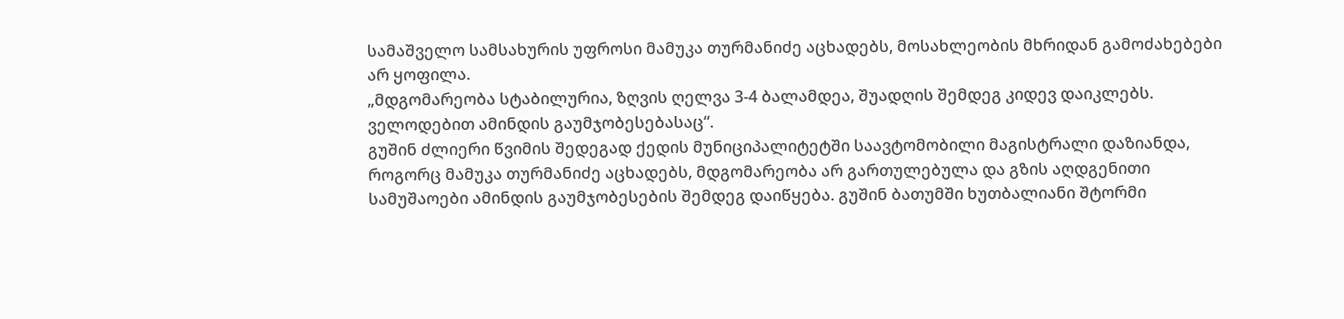სამაშველო სამსახურის უფროსი მამუკა თურმანიძე აცხადებს, მოსახლეობის მხრიდან გამოძახებები არ ყოფილა.
„მდგომარეობა სტაბილურია, ზღვის ღელვა 3-4 ბალამდეა, შუადღის შემდეგ კიდევ დაიკლებს. ველოდებით ამინდის გაუმჯობესებასაც“.
გუშინ ძლიერი წვიმის შედეგად ქედის მუნიციპალიტეტში საავტომობილი მაგისტრალი დაზიანდა, როგორც მამუკა თურმანიძე აცხადებს, მდგომარეობა არ გართულებულა და გზის აღდგენითი სამუშაოები ამინდის გაუმჯობესების შემდეგ დაიწყება. გუშინ ბათუმში ხუთბალიანი შტორმი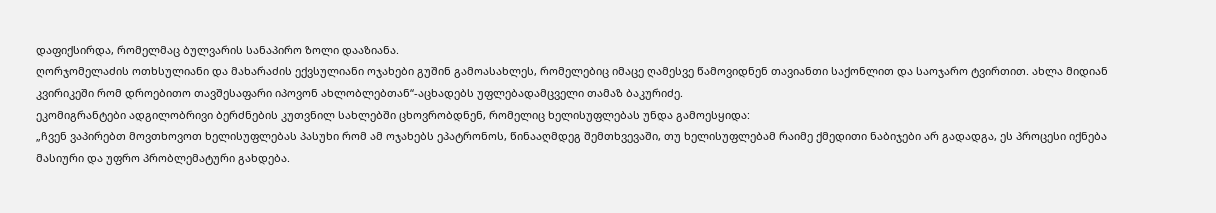დაფიქსირდა, რომელმაც ბულვარის სანაპირო ზოლი დააზიანა.
ღორჯომელაძის ოთხსულიანი და მახარაძის ექვსულიანი ოჯახები გუშინ გამოასახლეს, რომელებიც იმაცე ღამესვე წამოვიდნენ თავიანთი საქონლით და საოჯარო ტვირთით. ახლა მიდიან კვირიკეში რომ დროებითო თავშესაფარი იპოვონ ახლობლებთან“-აცხადებს უფლებადამცველი თამაზ ბაკურიძე.
ეკომიგრანტები ადგილობრივი ბერძნების კუთვნილ სახლებში ცხოვრობდნენ, რომელიც ხელისუფლებას უნდა გამოესყიდა:
„ჩვენ ვაპირებთ მოვთხოვოთ ხელისუფლებას პასუხი რომ ამ ოჯახებს ეპატრონოს, წინააღმდეგ შემთხვევაში, თუ ხელისუფლებამ რაიმე ქმედითი ნაბიჯები არ გადადგა, ეს პროცესი იქნება მასიური და უფრო პრობლემატური გახდება.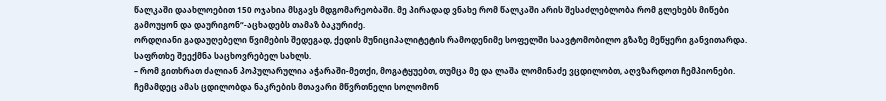წალკაში დაახლოებით 150 ოჯახია მსგავს მდგომარეობაში. მე პირადად ვნახე რომ წალკაში არის შესაძლებლობა რომ გლეხებს მიწები გამოუყონ და დაურიგონ“-აცხადებს თამაზ ბაკურიძე.
ორდღიანი გადაუღებელი წვიმების შედეგად, ქედის მუნიციპალიტეტის რამოდენიმე სოფელში საავტომობილო გზაზე მეწყერი განვითარდა. საფრთხე შეექმნა საცხოვრებელ სახლს.
– რომ გითხრათ ძალიან პოპულარულია აჭარაში-მეთქი, მოგატყუებთ, თუმცა მე და ლაშა ლომინაძე ვცდილობთ, აღვზარდოთ ჩემპიონები. ჩემამდეც ამას ცდილობდა ნაკრების მთავარი მწვრთნელი სოლომონ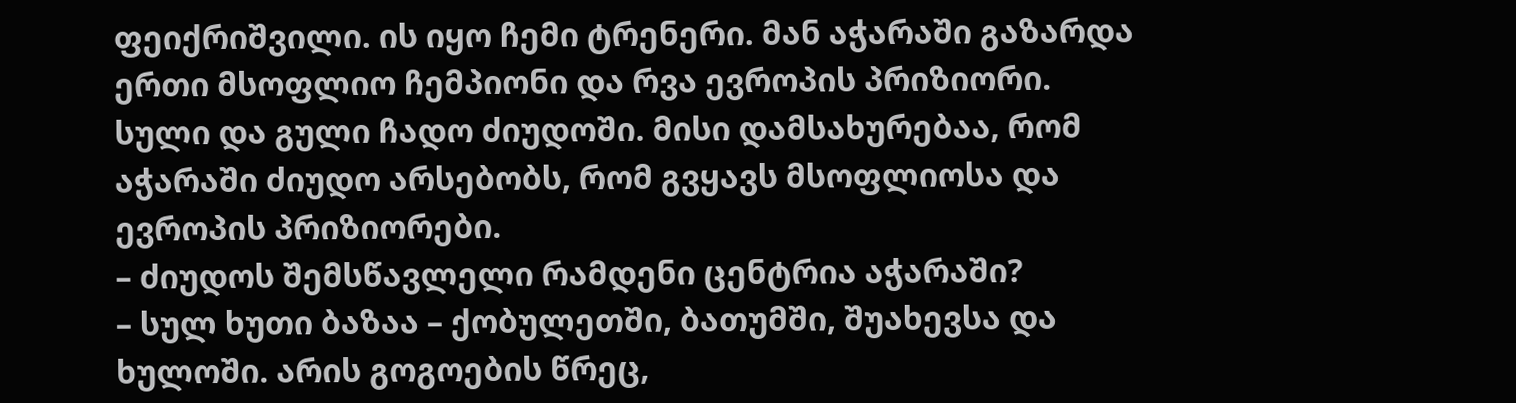ფეიქრიშვილი. ის იყო ჩემი ტრენერი. მან აჭარაში გაზარდა ერთი მსოფლიო ჩემპიონი და რვა ევროპის პრიზიორი. სული და გული ჩადო ძიუდოში. მისი დამსახურებაა, რომ აჭარაში ძიუდო არსებობს, რომ გვყავს მსოფლიოსა და ევროპის პრიზიორები.
– ძიუდოს შემსწავლელი რამდენი ცენტრია აჭარაში?
– სულ ხუთი ბაზაა – ქობულეთში, ბათუმში, შუახევსა და ხულოში. არის გოგოების წრეც,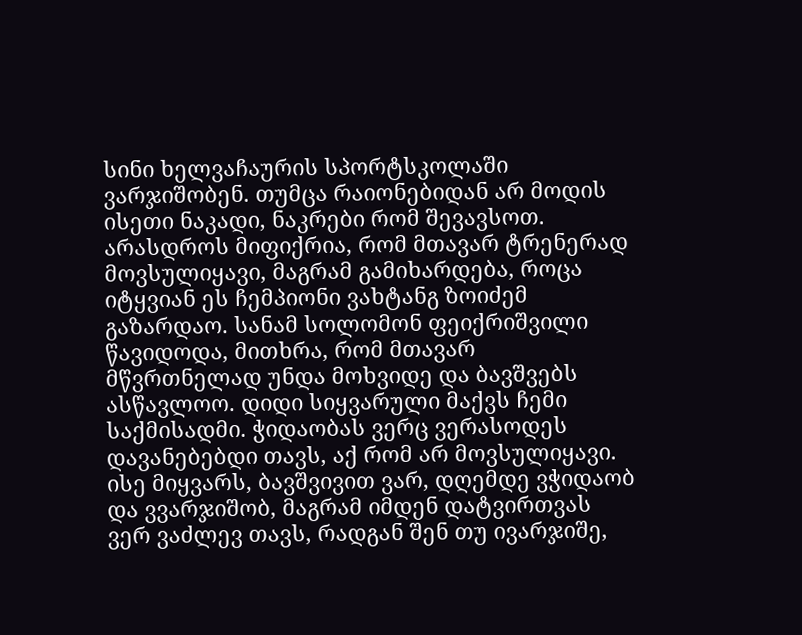სინი ხელვაჩაურის სპორტსკოლაში ვარჯიშობენ. თუმცა რაიონებიდან არ მოდის ისეთი ნაკადი, ნაკრები რომ შევავსოთ. არასდროს მიფიქრია, რომ მთავარ ტრენერად მოვსულიყავი, მაგრამ გამიხარდება, როცა იტყვიან ეს ჩემპიონი ვახტანგ ზოიძემ გაზარდაო. სანამ სოლომონ ფეიქრიშვილი წავიდოდა, მითხრა, რომ მთავარ მწვრთნელად უნდა მოხვიდე და ბავშვებს ასწავლოო. დიდი სიყვარული მაქვს ჩემი საქმისადმი. ჭიდაობას ვერც ვერასოდეს დავანებებდი თავს, აქ რომ არ მოვსულიყავი. ისე მიყვარს, ბავშვივით ვარ, დღემდე ვჭიდაობ და ვვარჯიშობ, მაგრამ იმდენ დატვირთვას ვერ ვაძლევ თავს, რადგან შენ თუ ივარჯიშე,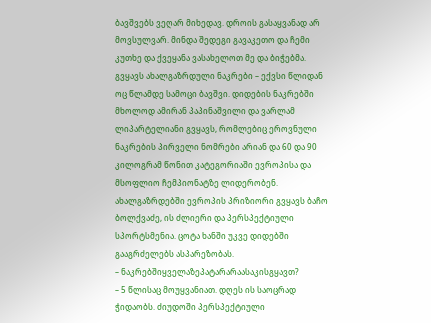ბავშვებს ვეღარ მიხედავ. დროის გასაყვანად არ მოვსულვარ. მინდა შედეგი გავაკეთო და ჩემი კუთხე და ქვეყანა ვასახელოთ მე და ბიჭებმა. გვყავს ახალგაზრდული ნაკრები – ექვსი წლიდან ოც წლამდე სამოცი ბავშვი. დიდების ნაკრებში მხოლოდ ამირან პაპინაშვილი და ვარლამ ლიპარტელიანი გვყავს, რომლებიც ეროვნული ნაკრების პირველი ნომრები არიან და 60 და 90 კილოგრამ წონით კატეგორიაში ევროპისა და მსოფლიო ჩემპიონატზე ლიდერობენ. ახალგაზრდებში ევროპის პრიზიორი გვყავს ბაჩო ბოლქვაძე, ის ძლიერი და პერსპექტიული სპორტსმენია. ცოტა ხანში უკვე დიდებში გააგრძელებს ასპარეზობას.
– ნაკრებშიყველაზეპატარარაასაკისგყავთ?
– 5 წლისაც მოუყვანიათ. დღეს ის საოცრად ჭიდაობს. ძიუდოში პერსპექტიული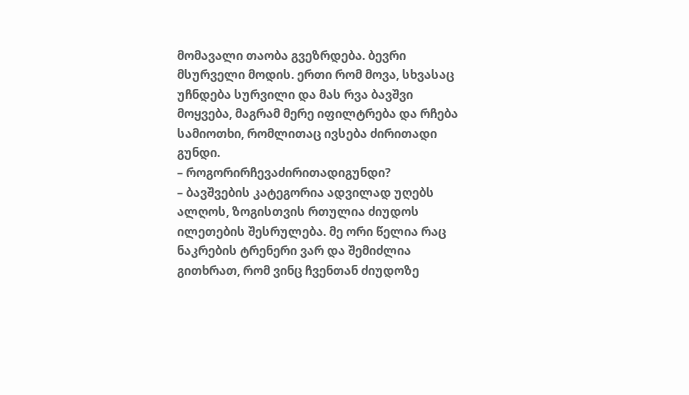მომავალი თაობა გვეზრდება. ბევრი მსურველი მოდის. ერთი რომ მოვა, სხვასაც უჩნდება სურვილი და მას რვა ბავშვი მოყვება, მაგრამ მერე იფილტრება და რჩება სამიოთხი, რომლითაც ივსება ძირითადი გუნდი.
– როგორირჩევაძირითადიგუნდი?
– ბავშვების კატეგორია ადვილად უღებს ალღოს, ზოგისთვის რთულია ძიუდოს ილეთების შესრულება. მე ორი წელია რაც ნაკრების ტრენერი ვარ და შემიძლია გითხრათ, რომ ვინც ჩვენთან ძიუდოზე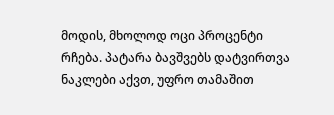მოდის, მხოლოდ ოცი პროცენტი რჩება. პატარა ბავშვებს დატვირთვა ნაკლები აქვთ, უფრო თამაშით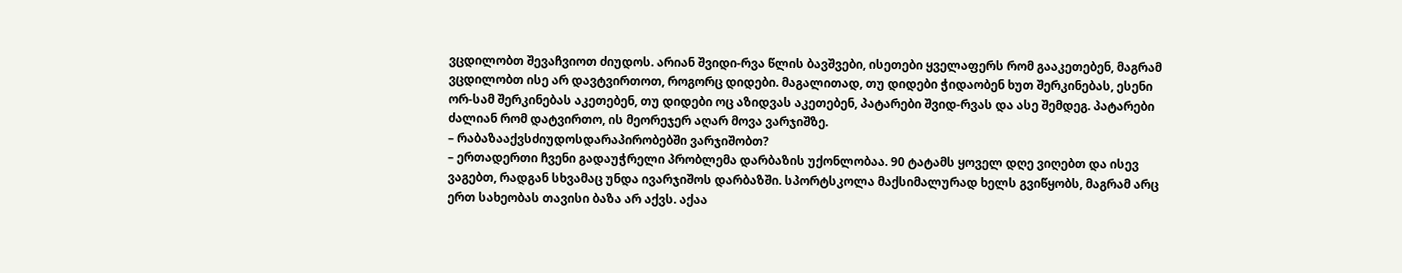ვცდილობთ შევაჩვიოთ ძიუდოს. არიან შვიდი-რვა წლის ბავშვები, ისეთები ყველაფერს რომ გააკეთებენ, მაგრამ ვცდილობთ ისე არ დავტვირთოთ, როგორც დიდები. მაგალითად, თუ დიდები ჭიდაობენ ხუთ შერკინებას, ესენი ორ-სამ შერკინებას აკეთებენ, თუ დიდები ოც აზიდვას აკეთებენ, პატარები შვიდ-რვას და ასე შემდეგ. პატარები ძალიან რომ დატვირთო, ის მეორეჯერ აღარ მოვა ვარჯიშზე.
– რაბაზააქვსძიუდოსდარაპირობებში ვარჯიშობთ?
– ერთადერთი ჩვენი გადაუჭრელი პრობლემა დარბაზის უქონლობაა. 90 ტატამს ყოველ დღე ვიღებთ და ისევ ვაგებთ, რადგან სხვამაც უნდა ივარჯიშოს დარბაზში. სპორტსკოლა მაქსიმალურად ხელს გვიწყობს, მაგრამ არც ერთ სახეობას თავისი ბაზა არ აქვს. აქაა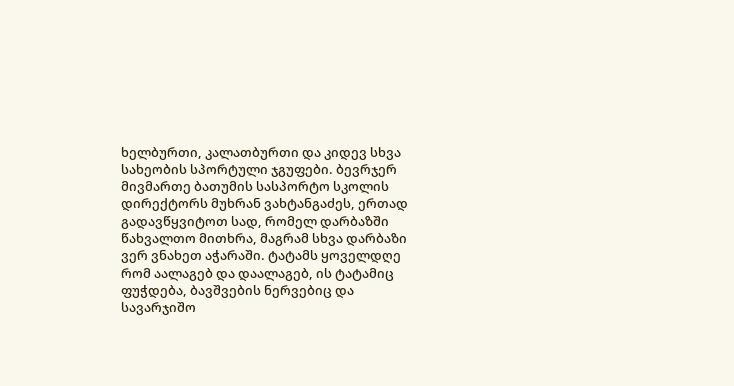ხელბურთი, კალათბურთი და კიდევ სხვა სახეობის სპორტული ჯგუფები. ბევრჯერ მივმართე ბათუმის სასპორტო სკოლის დირექტორს მუხრან ვახტანგაძეს, ერთად გადავწყვიტოთ სად, რომელ დარბაზში წახვალთო მითხრა, მაგრამ სხვა დარბაზი ვერ ვნახეთ აჭარაში. ტატამს ყოველდღე რომ აალაგებ და დაალაგებ, ის ტატამიც ფუჭდება, ბავშვების ნერვებიც და სავარჯიშო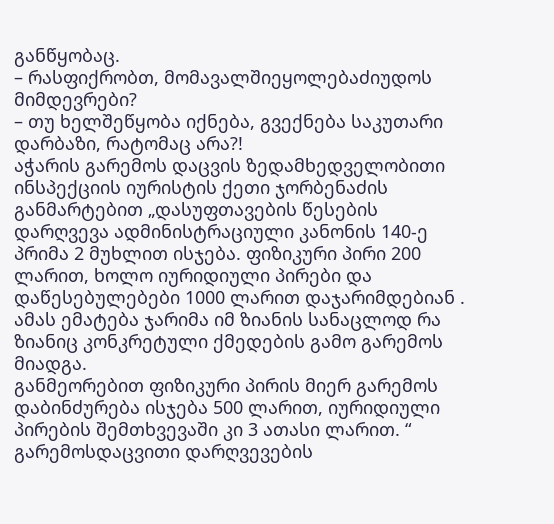განწყობაც.
– რასფიქრობთ, მომავალშიეყოლებაძიუდოს მიმდევრები?
– თუ ხელშეწყობა იქნება, გვექნება საკუთარი დარბაზი, რატომაც არა?!
აჭარის გარემოს დაცვის ზედამხედველობითი ინსპექციის იურისტის ქეთი ჯორბენაძის განმარტებით „დასუფთავების წესების დარღვევა ადმინისტრაციული კანონის 140-ე პრიმა 2 მუხლით ისჯება. ფიზიკური პირი 200 ლარით, ხოლო იურიდიული პირები და დაწესებულებები 1000 ლარით დაჯარიმდებიან . ამას ემატება ჯარიმა იმ ზიანის სანაცლოდ რა ზიანიც კონკრეტული ქმედების გამო გარემოს მიადგა.
განმეორებით ფიზიკური პირის მიერ გარემოს დაბინძურება ისჯება 500 ლარით, იურიდიული პირების შემთხვევაში კი 3 ათასი ლარით. “
გარემოსდაცვითი დარღვევების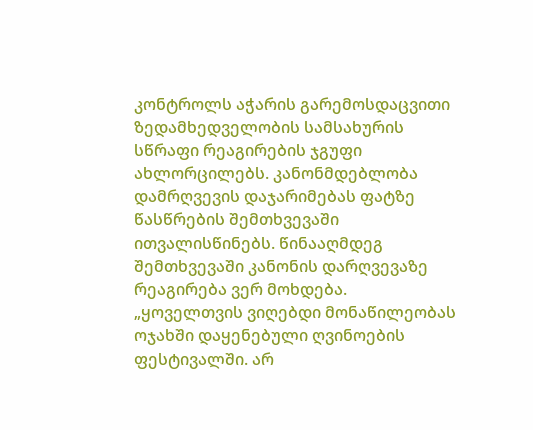კონტროლს აჭარის გარემოსდაცვითი ზედამხედველობის სამსახურის სწრაფი რეაგირების ჯგუფი ახლორცილებს. კანონმდებლობა დამრღვევის დაჯარიმებას ფატზე წასწრების შემთხვევაში ითვალისწინებს. წინააღმდეგ შემთხვევაში კანონის დარღვევაზე რეაგირება ვერ მოხდება.
„ყოველთვის ვიღებდი მონაწილეობას ოჯახში დაყენებული ღვინოების ფესტივალში. არ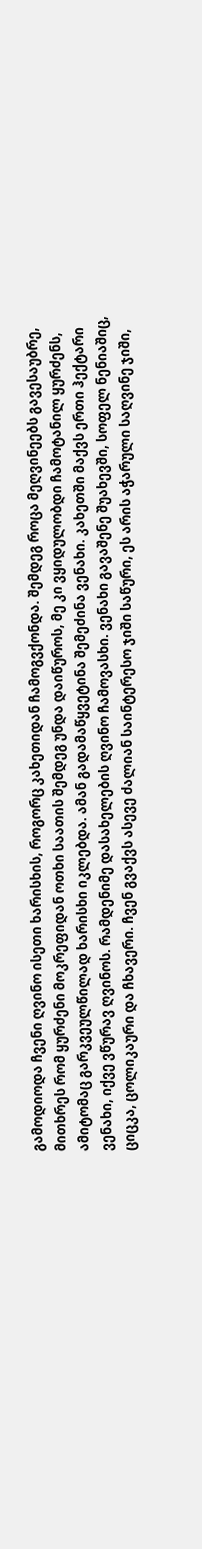გამოდიოდა ჩვენი ღვინო ისეთი ხარისხის, როგორც კახეთიდან ჩამოგვქონდა. შემდეგ როცა მეღვინეებს გავესაუბრე, მითხრეს რომ ყურძენი მოკრეფიდან ოთხი საათის შემდეგ უნდა დაიწუროს, მე კი ვყიდულობდი ჩამოტანილ ყურძენს, ამიტომაც გარკვეულწილად ხარისხი იკლებდა. ამან გადამაწყვეტინა შემეძინა ვენახი. კახეთში მაქვს ერთი ჰექტარი ვენახი, იქვე ვწურავ ღვინოს. რამდენიმე დასახელების ღვინო ჩამოვასხი. ვენახი გავაშენე შუახევში, სოფელ ნენიაშიც, ციცკა, ცოლიკაური და ჩხავერი. ჩვენ გვაქვს ასევე ძალიან საინტერესო ჯიში საწური, ეს არის აჭარული საღვინე ჯიში,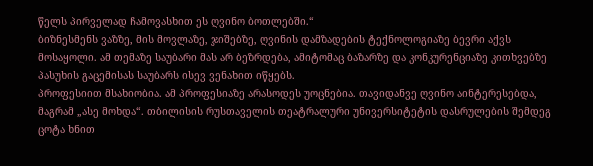წელს პირველად ჩამოვასხით ეს ღვინო ბოთლებში.“
ბიზნესმენს ვაზზე, მის მოვლაზე, ჯიშებზე, ღვინის დამზადების ტექნოლოგიაზე ბევრი აქვს მოსაყოლი. ამ თემაზე საუბარი მას არ ბეზრდება, ამიტომაც ბაზარზე და კონკურენციაზე კითხვებზე პასუხის გაცემისას საუბარს ისევ ვენახით იწყებს.
პროფესიით მსახიობია. ამ პროფესიაზე არასოდეს უოცნებია. თავიდანვე ღვინო აინტერესებდა, მაგრამ „ასე მოხდა“. თბილისის რუსთაველის თეატრალური უნივერსიტეტის დასრულების შემდეგ ცოტა ხნით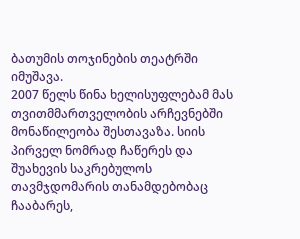ბათუმის თოჯინების თეატრში იმუშავა.
2007 წელს წინა ხელისუფლებამ მას თვითმმართველობის არჩევნებში მონაწილეობა შესთავაზა. სიის პირველ ნომრად ჩაწერეს და შუახევის საკრებულოს თავმჯდომარის თანამდებობაც ჩააბარეს,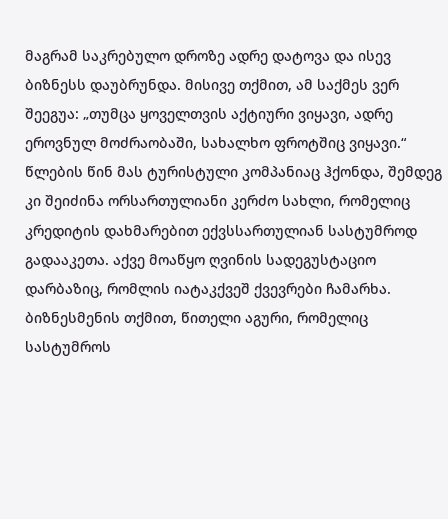მაგრამ საკრებულო დროზე ადრე დატოვა და ისევ ბიზნესს დაუბრუნდა. მისივე თქმით, ამ საქმეს ვერ შეეგუა: „თუმცა ყოველთვის აქტიური ვიყავი, ადრე ეროვნულ მოძრაობაში, სახალხო ფროტშიც ვიყავი.“
წლების წინ მას ტურისტული კომპანიაც ჰქონდა, შემდეგ კი შეიძინა ორსართულიანი კერძო სახლი, რომელიც კრედიტის დახმარებით ექვსსართულიან სასტუმროდ გადააკეთა. აქვე მოაწყო ღვინის სადეგუსტაციო დარბაზიც, რომლის იატაკქვეშ ქვევრები ჩამარხა. ბიზნესმენის თქმით, წითელი აგური, რომელიც სასტუმროს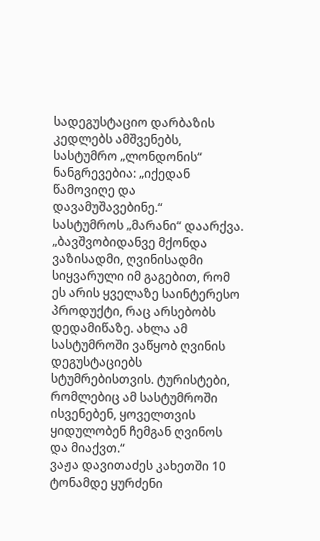სადეგუსტაციო დარბაზის კედლებს ამშვენებს, სასტუმრო „ლონდონის“ ნანგრევებია: „იქედან წამოვიღე და დავამუშავებინე.“
სასტუმროს „მარანი“ დაარქვა. „ბავშვობიდანვე მქონდა ვაზისადმი, ღვინისადმი სიყვარული იმ გაგებით, რომ ეს არის ყველაზე საინტერესო პროდუქტი, რაც არსებობს დედამიწაზე. ახლა ამ სასტუმროში ვაწყობ ღვინის დეგუსტაციებს სტუმრებისთვის. ტურისტები, რომლებიც ამ სასტუმროში ისვენებენ, ყოველთვის ყიდულობენ ჩემგან ღვინოს და მიაქვთ.“
ვაჟა დავითაძეს კახეთში 10 ტონამდე ყურძენი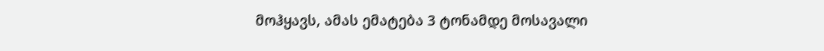მოჰყავს, ამას ემატება 3 ტონამდე მოსავალი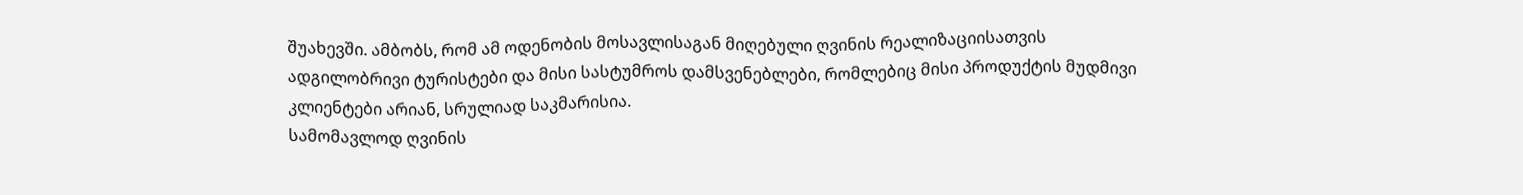შუახევში. ამბობს, რომ ამ ოდენობის მოსავლისაგან მიღებული ღვინის რეალიზაციისათვის ადგილობრივი ტურისტები და მისი სასტუმროს დამსვენებლები, რომლებიც მისი პროდუქტის მუდმივი კლიენტები არიან, სრულიად საკმარისია.
სამომავლოდ ღვინის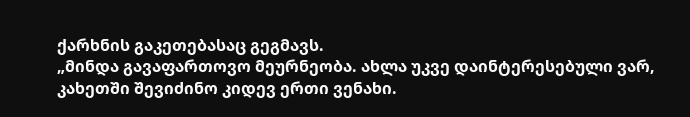ქარხნის გაკეთებასაც გეგმავს.
„მინდა გავაფართოვო მეურნეობა. ახლა უკვე დაინტერესებული ვარ, კახეთში შევიძინო კიდევ ერთი ვენახი.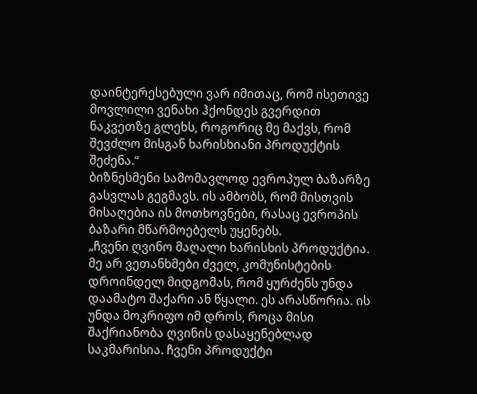დაინტერესებული ვარ იმითაც, რომ ისეთივე მოვლილი ვენახი ჰქონდეს გვერდით ნაკვეთზე გლეხს, როგორიც მე მაქვს, რომ შევძლო მისგან ხარისხიანი პროდუქტის შეძენა.“
ბიზნესმენი სამომავლოდ ევროპულ ბაზარზე გასვლას გეგმავს. ის ამბობს, რომ მისთვის მისაღებია ის მოთხოვნები, რასაც ევროპის ბაზარი მწარმოებელს უყენებს.
„ჩვენი ღვინო მაღალი ხარისხის პროდუქტია. მე არ ვეთანხმები ძველ, კომუნისტების დროინდელ მიდგომას, რომ ყურძენს უნდა დაამატო შაქარი ან წყალი. ეს არასწორია. ის უნდა მოკრიფო იმ დროს, როცა მისი შაქრიანობა ღვინის დასაყენებლად საკმარისია. ჩვენი პროდუქტი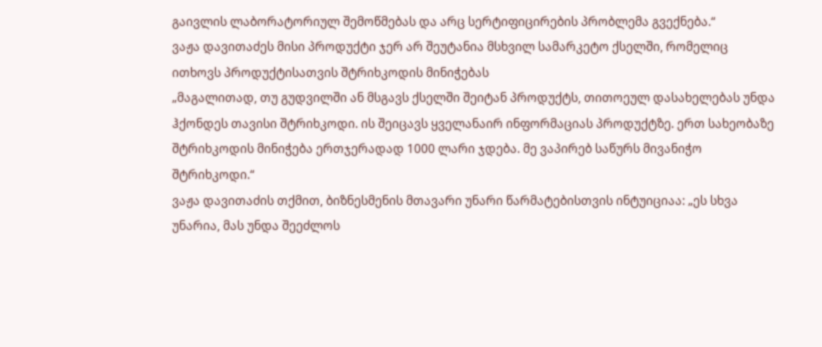გაივლის ლაბორატორიულ შემოწმებას და არც სერტიფიცირების პრობლემა გვექნება.“
ვაჟა დავითაძეს მისი პროდუქტი ჯერ არ შეუტანია მსხვილ სამარკეტო ქსელში, რომელიც ითხოვს პროდუქტისათვის შტრიხკოდის მინიჭებას
„მაგალითად, თუ გუდვილში ან მსგავს ქსელში შეიტან პროდუქტს, თითოეულ დასახელებას უნდა ჰქონდეს თავისი შტრიხკოდი. ის შეიცავს ყველანაირ ინფორმაციას პროდუქტზე. ერთ სახეობაზე შტრიხკოდის მინიჭება ერთჯერადად 1000 ლარი ჯდება. მე ვაპირებ საწურს მივანიჭო შტრიხკოდი.“
ვაჟა დავითაძის თქმით, ბიზნესმენის მთავარი უნარი წარმატებისთვის ინტუიციაა: „ეს სხვა უნარია, მას უნდა შეეძლოს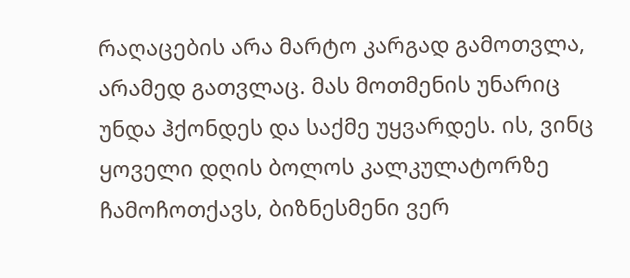რაღაცების არა მარტო კარგად გამოთვლა, არამედ გათვლაც. მას მოთმენის უნარიც უნდა ჰქონდეს და საქმე უყვარდეს. ის, ვინც ყოველი დღის ბოლოს კალკულატორზე ჩამოჩოთქავს, ბიზნესმენი ვერ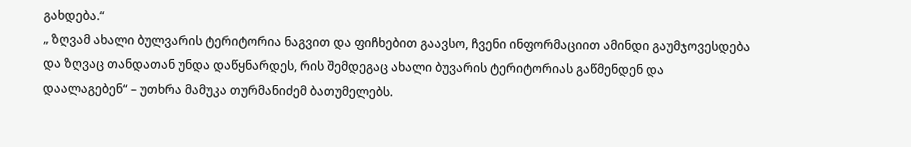გახდება.“
„ ზღვამ ახალი ბულვარის ტერიტორია ნაგვით და ფიჩხებით გაავსო, ჩვენი ინფორმაციით ამინდი გაუმჯოვესდება და ზღვაც თანდათან უნდა დაწყნარდეს, რის შემდეგაც ახალი ბუვარის ტერიტორიას გაწმენდენ და დაალაგებენ“ – უთხრა მამუკა თურმანიძემ ბათუმელებს.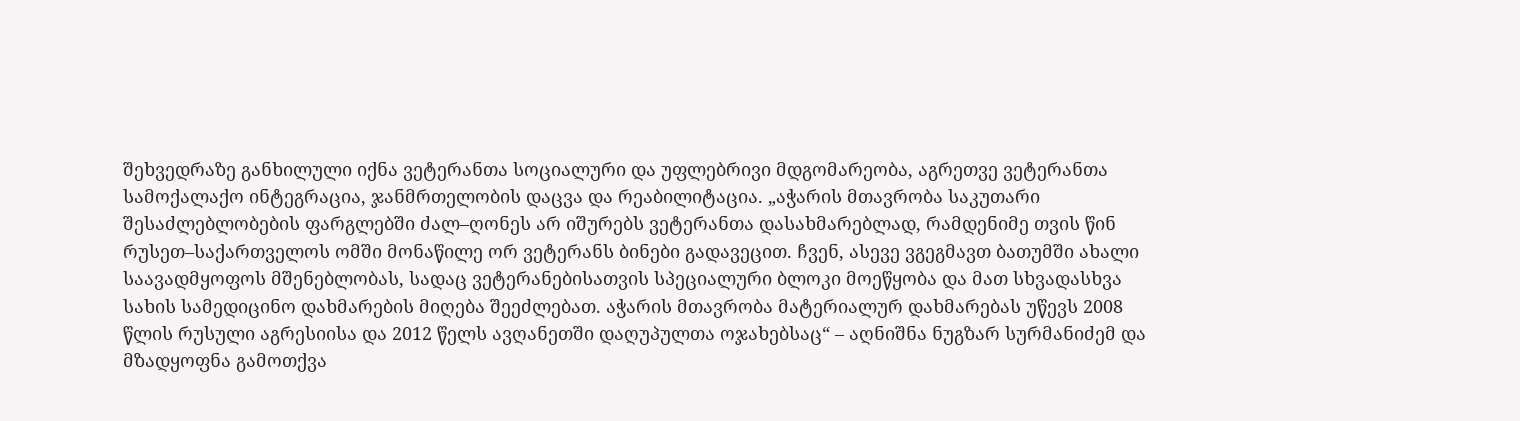შეხვედრაზე განხილული იქნა ვეტერანთა სოციალური და უფლებრივი მდგომარეობა, აგრეთვე ვეტერანთა სამოქალაქო ინტეგრაცია, ჯანმრთელობის დაცვა და რეაბილიტაცია. „აჭარის მთავრობა საკუთარი შესაძლებლობების ფარგლებში ძალ–ღონეს არ იშურებს ვეტერანთა დასახმარებლად, რამდენიმე თვის წინ რუსეთ–საქართველოს ომში მონაწილე ორ ვეტერანს ბინები გადავეცით. ჩვენ, ასევე ვგეგმავთ ბათუმში ახალი საავადმყოფოს მშენებლობას, სადაც ვეტერანებისათვის სპეციალური ბლოკი მოეწყობა და მათ სხვადასხვა სახის სამედიცინო დახმარების მიღება შეეძლებათ. აჭარის მთავრობა მატერიალურ დახმარებას უწევს 2008 წლის რუსული აგრესიისა და 2012 წელს ავღანეთში დაღუპულთა ოჯახებსაც“ – აღნიშნა ნუგზარ სურმანიძემ და მზადყოფნა გამოთქვა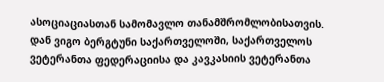ასოციაციასთან სამომავლო თანამშრომლობისათვის.
დან ვიგო ბერგტუნი საქართველოში, საქართველოს ვეტერანთა ფედერაციისა და კავკასიის ვეტერანთა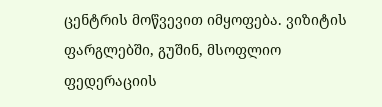ცენტრის მოწვევით იმყოფება. ვიზიტის ფარგლებში, გუშინ, მსოფლიო ფედერაციის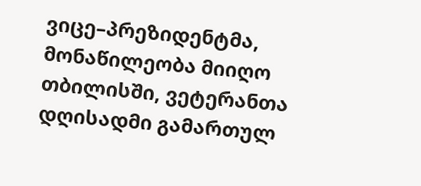ვიცე–პრეზიდენტმა, მონაწილეობა მიიღო თბილისში, ვეტერანთა დღისადმი გამართულ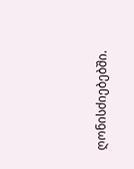ღონისძიებებში.